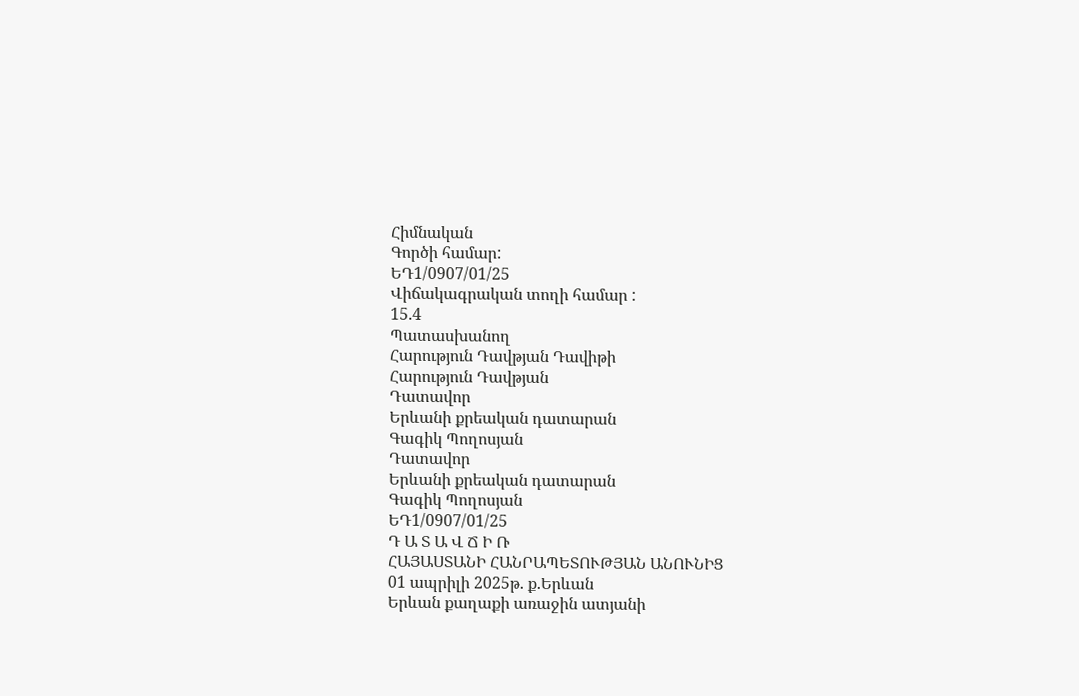Հիմնական
Գործի համար:
ԵԴ1/0907/01/25
Վիճակագրական տողի համար :
15.4
Պատասխանող
Հարություն Դավթյան Դավիթի
Հարություն Դավթյան
Դատավոր
Երևանի քրեական դատարան
Գագիկ Պողոսյան
Դատավոր
Երևանի քրեական դատարան
Գագիկ Պողոսյան
ԵԴ1/0907/01/25
Դ Ա Տ Ա Վ Ճ Ի Ռ
ՀԱՅԱՍՏԱՆԻ ՀԱՆՐԱՊԵՏՈՒԹՅԱՆ ԱՆՈՒՆԻՑ
01 ապրիլի 2025թ. ք.Երևան
Երևան քաղաքի առաջին ատյանի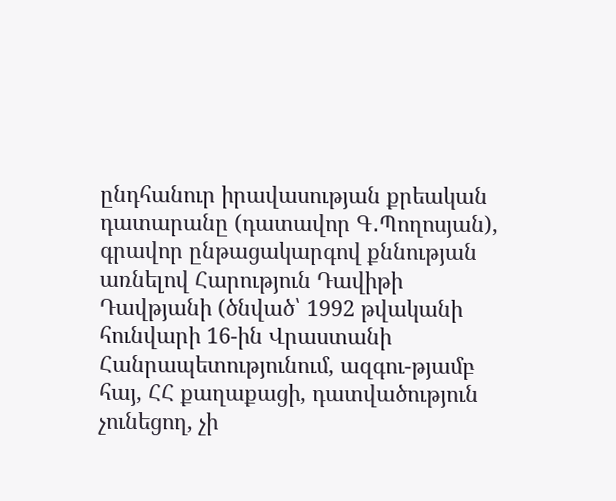ընդհանուր իրավասության քրեական դատարանը (դատավոր Գ․Պողոսյան), գրավոր ընթացակարգով քննության առնելով Հարություն Դավիթի Դավթյանի (ծնված՝ 1992 թվականի հունվարի 16-ին Վրաստանի Հանրապետությունում, ազգու-թյամբ հայ, ՀՀ քաղաքացի, դատվածություն չունեցող, չի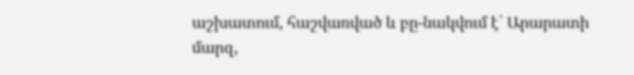աշխատում, հաշվառված և բը-նակվում է՝ Արարատի մարզ,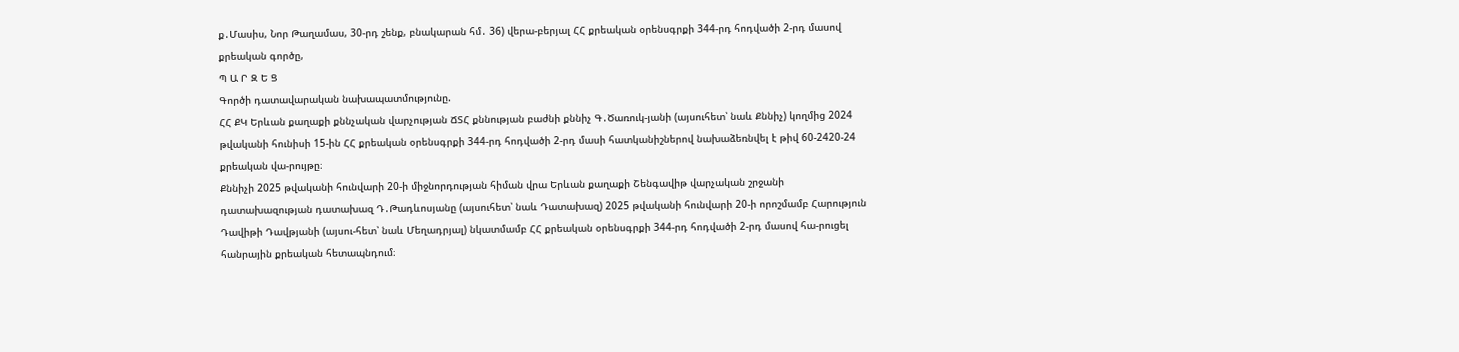ք․Մասիս, Նոր Թաղամաս, 30-րդ շենք, բնակարան հմ․ 36) վերա-բերյալ ՀՀ քրեական օրենսգրքի 344-րդ հոդվածի 2-րդ մասով քրեական գործը,
Պ Ա Ր Զ Ե Ց
Գործի դատավարական նախապատմությունը.
ՀՀ ՔԿ Երևան քաղաքի քննչական վարչության ՃՏՀ քննության բաժնի քննիչ Գ․Ծառուկ-յանի (այսուհետ՝ նաև Քննիչ) կողմից 2024 թվականի հունիսի 15-ին ՀՀ քրեական օրենսգրքի 344-րդ հոդվածի 2-րդ մասի հատկանիշներով նախաձեռնվել է թիվ 60-2420-24 քրեական վա-րույթը։
Քննիչի 2025 թվականի հունվարի 20-ի միջնորդության հիման վրա Երևան քաղաքի Շենգավիթ վարչական շրջանի դատախազության դատախազ Դ․Թադևոսյանը (այսուհետ՝ նաև Դատախազ) 2025 թվականի հունվարի 20-ի որոշմամբ Հարություն Դավիթի Դավթյանի (այսու-հետ՝ նաև Մեղադրյալ) նկատմամբ ՀՀ քրեական օրենսգրքի 344-րդ հոդվածի 2-րդ մասով հա-րուցել հանրային քրեական հետապնդում։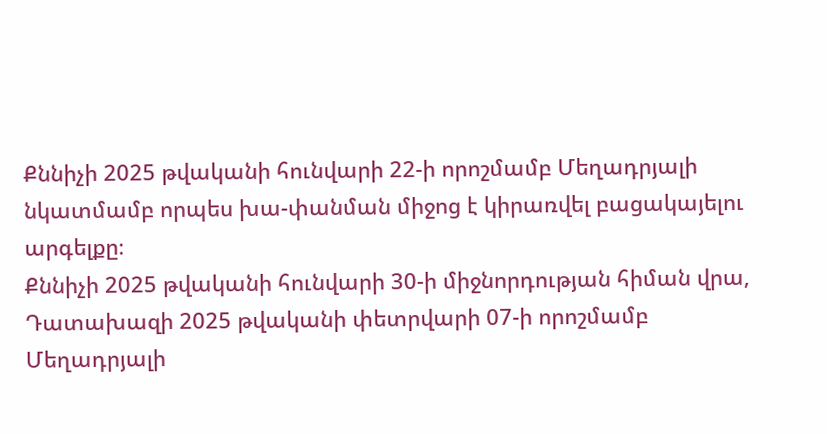Քննիչի 2025 թվականի հունվարի 22-ի որոշմամբ Մեղադրյալի նկատմամբ որպես խա-փանման միջոց է կիրառվել բացակայելու արգելքը։
Քննիչի 2025 թվականի հունվարի 30-ի միջնորդության հիման վրա, Դատախազի 2025 թվականի փետրվարի 07-ի որոշմամբ Մեղադրյալի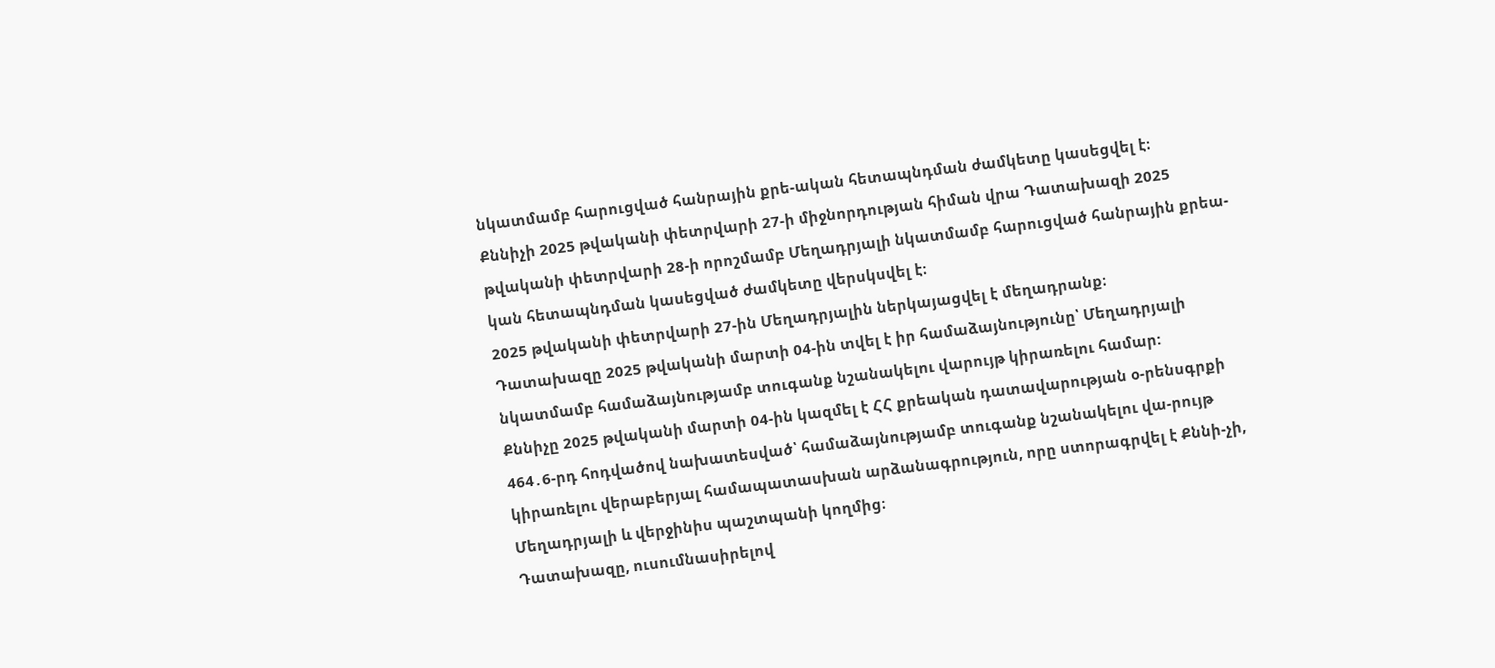նկատմամբ հարուցված հանրային քրե-ական հետապնդման ժամկետը կասեցվել է։
Քննիչի 2025 թվականի փետրվարի 27-ի միջնորդության հիման վրա Դատախազի 2025 թվականի փետրվարի 28-ի որոշմամբ Մեղադրյալի նկատմամբ հարուցված հանրային քրեա-կան հետապնդման կասեցված ժամկետը վերսկսվել է։
2025 թվականի փետրվարի 27-ին Մեղադրյալին ներկայացվել է մեղադրանք։
Դատախազը 2025 թվականի մարտի 04-ին տվել է իր համաձայնությունը՝ Մեղադրյալի նկատմամբ համաձայնությամբ տուգանք նշանակելու վարույթ կիրառելու համար:
Քննիչը 2025 թվականի մարտի 04-ին կազմել է ՀՀ քրեական դատավարության օ-րենսգրքի 464․6-րդ հոդվածով նախատեսված՝ համաձայնությամբ տուգանք նշանակելու վա-րույթ կիրառելու վերաբերյալ համապատասխան արձանագրություն, որը ստորագրվել է Քննի-չի, Մեղադրյալի և վերջինիս պաշտպանի կողմից։
Դատախազը, ուսումնասիրելով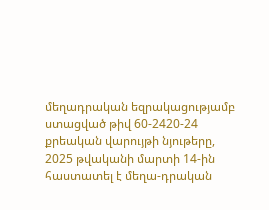մեղադրական եզրակացությամբ ստացված թիվ 60-2420-24 քրեական վարույթի նյութերը, 2025 թվականի մարտի 14-ին հաստատել է մեղա-դրական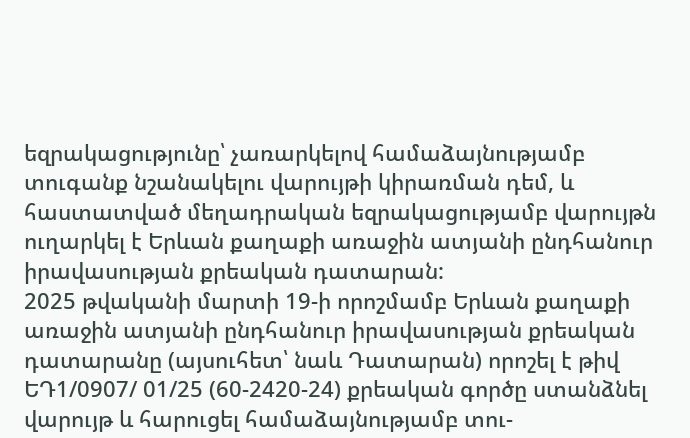եզրակացությունը՝ չառարկելով համաձայնությամբ տուգանք նշանակելու վարույթի կիրառման դեմ, և հաստատված մեղադրական եզրակացությամբ վարույթն ուղարկել է Երևան քաղաքի առաջին ատյանի ընդհանուր իրավասության քրեական դատարան:
2025 թվականի մարտի 19-ի որոշմամբ Երևան քաղաքի առաջին ատյանի ընդհանուր իրավասության քրեական դատարանը (այսուհետ՝ նաև Դատարան) որոշել է թիվ ԵԴ1/0907/ 01/25 (60-2420-24) քրեական գործը ստանձնել վարույթ և հարուցել համաձայնությամբ տու-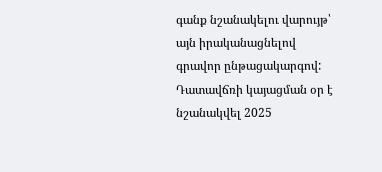գանք նշանակելու վարույթ՝ այն իրականացնելով գրավոր ընթացակարգով:
Դատավճռի կայացման օր է նշանակվել 2025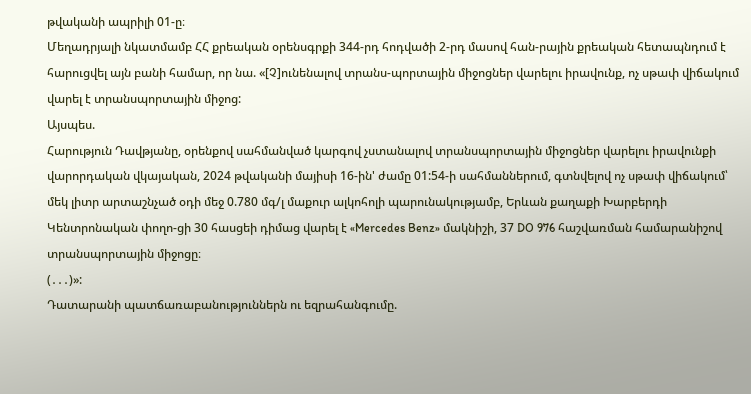թվականի ապրիլի 01-ը։
Մեղադրյալի նկատմամբ ՀՀ քրեական օրենսգրքի 344-րդ հոդվածի 2-րդ մասով հան-րային քրեական հետապնդում է հարուցվել այն բանի համար, որ նա. «[Չ]ունենալով տրանս-պորտային միջոցներ վարելու իրավունք, ոչ սթափ վիճակում վարել է տրանսպորտային միջոց:
Այսպես.
Հարություն Դավթյանը, օրենքով սահմանված կարգով չստանալով տրանսպորտային միջոցներ վարելու իրավունքի վարորդական վկայական, 2024 թվականի մայիսի 16-ին' ժամը 01:54-ի սահմաններում, գտնվելով ոչ սթափ վիճակում՝ մեկ լիտր արտաշնչած օդի մեջ 0.780 մգ/լ մաքուր ալկոհոլի պարունակությամբ, Երևան քաղաքի Խարբերդի Կենտրոնական փողո-ցի 30 հասցեի դիմաց վարել է «Mercedes Benz» մակնիշի, 37 DO 976 հաշվառման համարանիշով տրանսպորտային միջոցը։
(․․․)»:
Դատարանի պատճառաբանություններն ու եզրահանգումը.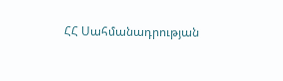ՀՀ Սահմանադրության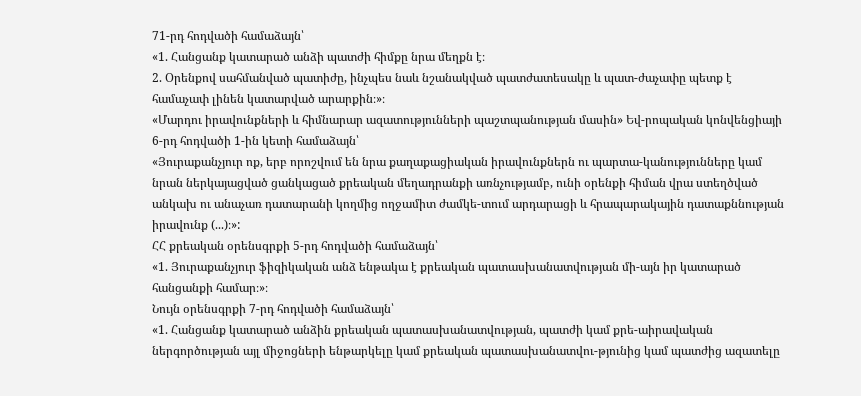71-րդ հոդվածի համաձայն՝
«1. Հանցանք կատարած անձի պատժի հիմքը նրա մեղքն է։
2. Օրենքով սահմանված պատիժը, ինչպես նաև նշանակված պատժատեսակը և պատ-ժաչափը պետք է համաչափ լինեն կատարված արարքին։»։
«Մարդու իրավունքների և հիմնարար ազատությունների պաշտպանության մասին» Եվ-րոպական կոնվենցիայի 6-րդ հոդվածի 1-ին կետի համաձայն՝
«Յուրաքանչյուր ոք, երբ որոշվում են նրա քաղաքացիական իրավունքներն ու պարտա-կանությունները կամ նրան ներկայացված ցանկացած քրեական մեղադրանքի առնչությամբ, ունի օրենքի հիման վրա ստեղծված անկախ ու անաչառ դատարանի կողմից ողջամիտ ժամկե-տում արդարացի և հրապարակային դատաքննության իրավունք (...)։»:
ՀՀ քրեական օրենսգրքի 5-րդ հոդվածի համաձայն՝
«1. Յուրաքանչյուր ֆիզիկական անձ ենթակա է քրեական պատասխանատվության մի-այն իր կատարած հանցանքի համար։»։
Նույն օրենսգրքի 7-րդ հոդվածի համաձայն՝
«1. Հանցանք կատարած անձին քրեական պատասխանատվության, պատժի կամ քրե-աիրավական ներգործության այլ միջոցների ենթարկելը կամ քրեական պատասխանատվու-թյունից կամ պատժից ազատելը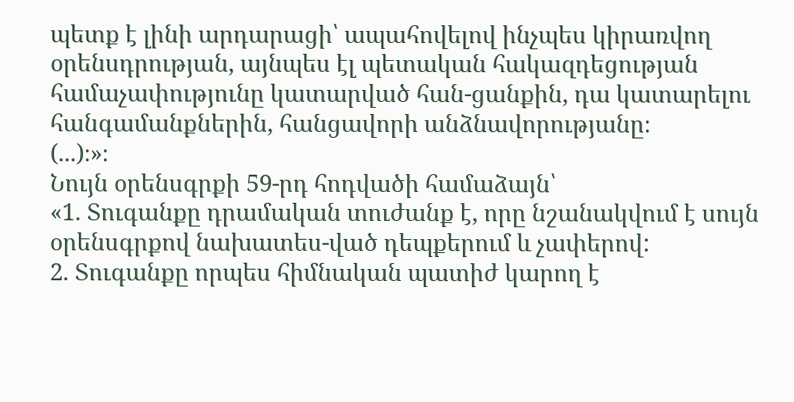պետք է լինի արդարացի՝ ապահովելով ինչպես կիրառվող օրենսդրության, այնպես էլ պետական հակազդեցության համաչափությունը կատարված հան-ցանքին, դա կատարելու հանգամանքներին, հանցավորի անձնավորությանը։
(...)։»։
Նույն օրենսգրքի 59-րդ հոդվածի համաձայն՝
«1. Տուգանքը դրամական տուժանք է, որը նշանակվում է սույն օրենսգրքով նախատես-ված դեպքերում և չափերով:
2. Տուգանքը որպես հիմնական պատիժ կարող է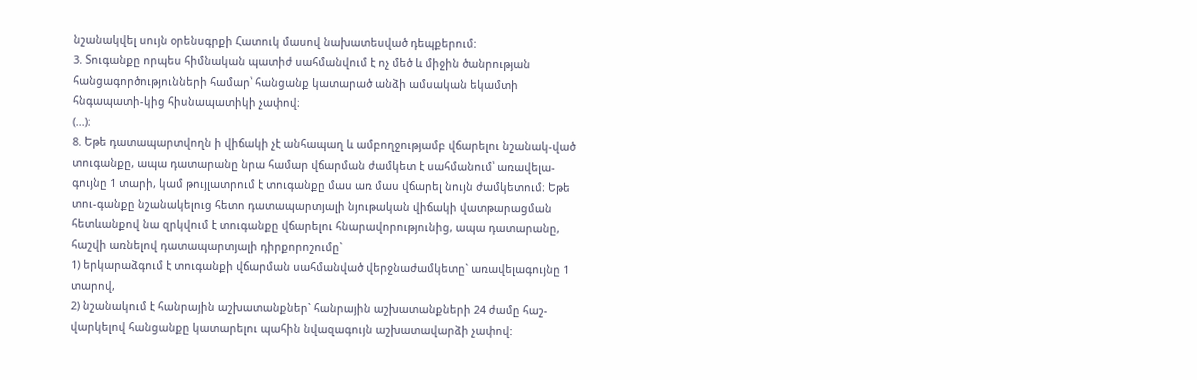նշանակվել սույն օրենսգրքի Հատուկ մասով նախատեսված դեպքերում:
3. Տուգանքը որպես հիմնական պատիժ սահմանվում է ոչ մեծ և միջին ծանրության հանցագործությունների համար՝ հանցանք կատարած անձի ամսական եկամտի հնգապատի-կից հիսնապատիկի չափով։
(...)։
8. Եթե դատապարտվողն ի վիճակի չէ անհապաղ և ամբողջությամբ վճարելու նշանակ-ված տուգանքը, ապա դատարանը նրա համար վճարման ժամկետ է սահմանում՝ առավելա-գույնը 1 տարի, կամ թույլատրում է տուգանքը մաս առ մաս վճարել նույն ժամկետում։ Եթե տու-գանքը նշանակելուց հետո դատապարտյալի նյութական վիճակի վատթարացման հետևանքով նա զրկվում է տուգանքը վճարելու հնարավորությունից, ապա դատարանը, հաշվի առնելով դատապարտյալի դիրքորոշումը`
1) երկարաձգում է տուգանքի վճարման սահմանված վերջնաժամկետը` առավելագույնը 1 տարով,
2) նշանակում է հանրային աշխատանքներ` հանրային աշխատանքների 24 ժամը հաշ-վարկելով հանցանքը կատարելու պահին նվազագույն աշխատավարձի չափով: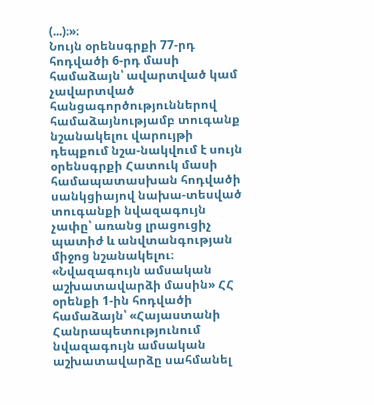(...)։»։
Նույն օրենսգրքի 77-րդ հոդվածի 6-րդ մասի համաձայն՝ ավարտված կամ չավարտված հանցագործություններով համաձայնությամբ տուգանք նշանակելու վարույթի դեպքում նշա-նակվում է սույն օրենսգրքի Հատուկ մասի համապատասխան հոդվածի սանկցիայով նախա-տեսված տուգանքի նվազագույն չափը՝ առանց լրացուցիչ պատիժ և անվտանգության միջոց նշանակելու։
«Նվազագույն ամսական աշխատավարձի մասին» ՀՀ օրենքի 1-ին հոդվածի համաձայն՝ «Հայաստանի Հանրապետությունում նվազագույն ամսական աշխատավարձը սահմանել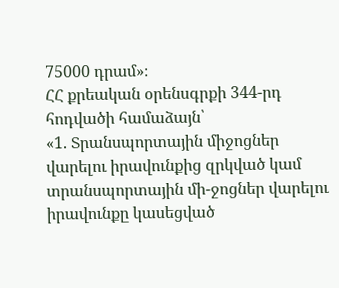75000 դրամ»։
ՀՀ քրեական օրենսգրքի 344-րդ հոդվածի համաձայն՝
«1. Տրանսպորտային միջոցներ վարելու իրավունքից զրկված կամ տրանսպորտային մի-ջոցներ վարելու իրավունքը կասեցված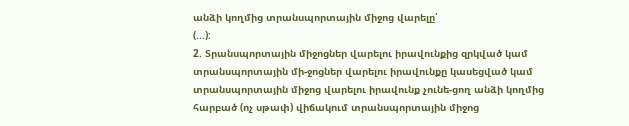անձի կողմից տրանսպորտային միջոց վարելը՝
(...):
2. Տրանսպորտային միջոցներ վարելու իրավունքից զրկված կամ տրանսպորտային մի-ջոցներ վարելու իրավունքը կասեցված կամ տրանսպորտային միջոց վարելու իրավունք չունե-ցող անձի կողմից հարբած (ոչ սթափ) վիճակում տրանսպորտային միջոց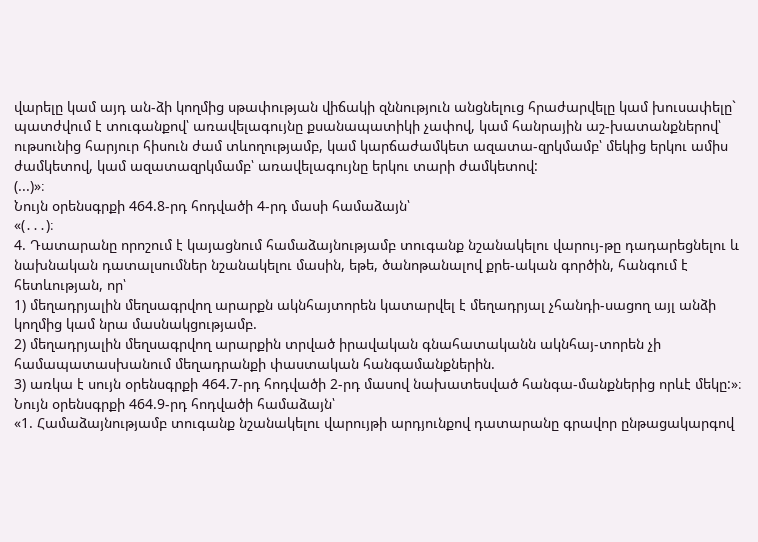վարելը կամ այդ ան-ձի կողմից սթափության վիճակի զննություն անցնելուց հրաժարվելը կամ խուսափելը`
պատժվում է տուգանքով՝ առավելագույնը քսանապատիկի չափով, կամ հանրային աշ-խատանքներով՝ ութսունից հարյուր հիսուն ժամ տևողությամբ, կամ կարճաժամկետ ազատա-զրկմամբ՝ մեկից երկու ամիս ժամկետով, կամ ազատազրկմամբ՝ առավելագույնը երկու տարի ժամկետով:
(...)»։
Նույն օրենսգրքի 464.8-րդ հոդվածի 4-րդ մասի համաձայն՝
«(․․․)։
4. Դատարանը որոշում է կայացնում համաձայնությամբ տուգանք նշանակելու վարույ-թը դադարեցնելու և նախնական դատալսումներ նշանակելու մասին, եթե, ծանոթանալով քրե-ական գործին, հանգում է հետևության, որ՝
1) մեղադրյալին մեղսագրվող արարքն ակնհայտորեն կատարվել է մեղադրյալ չհանդի-սացող այլ անձի կողմից կամ նրա մասնակցությամբ.
2) մեղադրյալին մեղսագրվող արարքին տրված իրավական գնահատականն ակնհայ-տորեն չի համապատասխանում մեղադրանքի փաստական հանգամանքներին.
3) առկա է սույն օրենսգրքի 464.7-րդ հոդվածի 2-րդ մասով նախատեսված հանգա-մանքներից որևէ մեկը:»։
Նույն օրենսգրքի 464.9-րդ հոդվածի համաձայն՝
«1. Համաձայնությամբ տուգանք նշանակելու վարույթի արդյունքով դատարանը գրավոր ընթացակարգով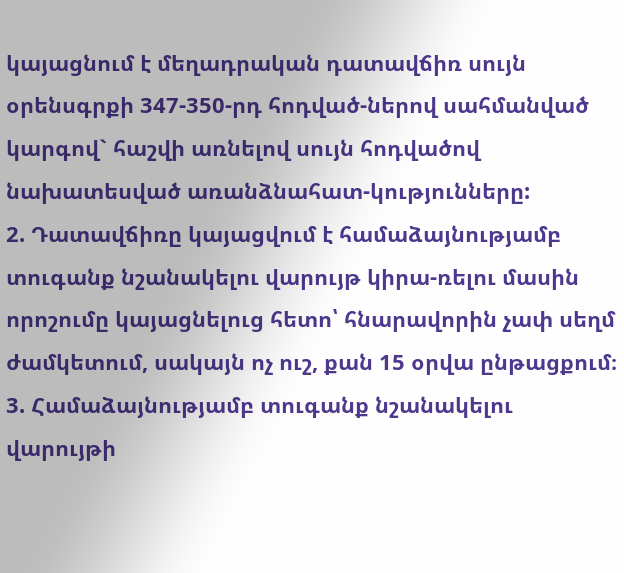կայացնում է մեղադրական դատավճիռ սույն օրենսգրքի 347-350-րդ հոդված-ներով սահմանված կարգով` հաշվի առնելով սույն հոդվածով նախատեսված առանձնահատ-կությունները:
2. Դատավճիռը կայացվում է համաձայնությամբ տուգանք նշանակելու վարույթ կիրա-ռելու մասին որոշումը կայացնելուց հետո՝ հնարավորին չափ սեղմ ժամկետում, սակայն ոչ ուշ, քան 15 օրվա ընթացքում։
3. Համաձայնությամբ տուգանք նշանակելու վարույթի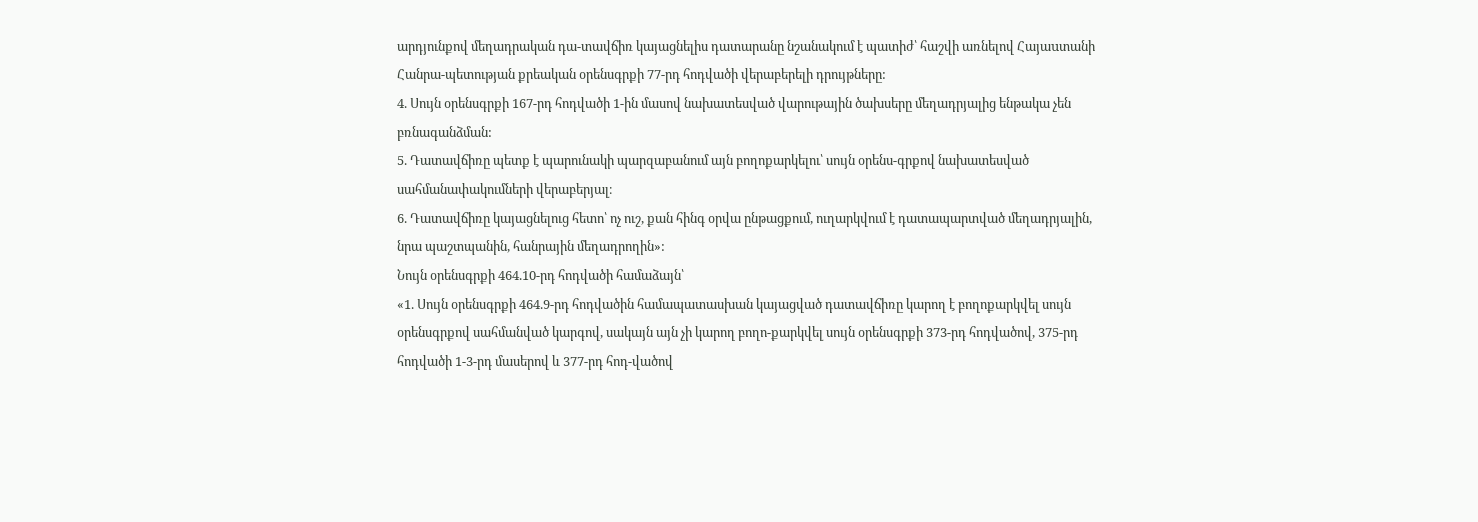արդյունքով մեղադրական դա-տավճիռ կայացնելիս դատարանը նշանակում է պատիժ՝ հաշվի առնելով Հայաuտանի Հանրա-պետության քրեական օրենսգրքի 77-րդ հոդվածի վերաբերելի դրույթները:
4. Սույն օրենսգրքի 167-րդ հոդվածի 1-ին մասով նախատեսված վարութային ծախսերը մեղադրյալից ենթակա չեն բռնագանձման:
5. Դատավճիռը պետք է պարունակի պարզաբանում այն բողոքարկելու՝ սույն օրենս-գրքով նախատեսված սահմանափակումների վերաբերյալ։
6. Դատավճիռը կայացնելուց հետո՝ ոչ ուշ, քան հինգ օրվա ընթացքում, ուղարկվում է դատապարտված մեղադրյալին, նրա պաշտպանին, հանրային մեղադրողին»:
Նույն օրենսգրքի 464.10-րդ հոդվածի համաձայն՝
«1. Սույն օրենսգրքի 464.9-րդ հոդվածին համապատասխան կայացված դատավճիռը կարող է բողոքարկվել սույն օրենսգրքով սահմանված կարգով, սակայն այն չի կարող բողո-քարկվել սույն օրենսգրքի 373-րդ հոդվածով, 375-րդ հոդվածի 1-3-րդ մասերով և 377-րդ հոդ-վածով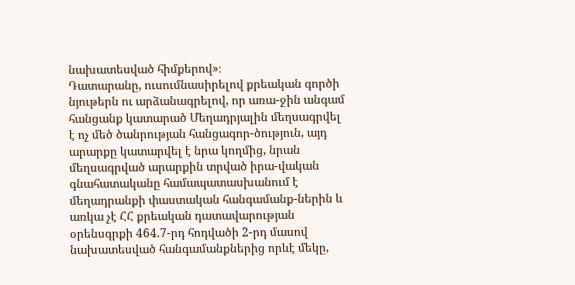նախատեսված հիմքերով»։
Դատարանը, ուսումնասիրելով քրեական գործի նյութերն ու արձանագրելով, որ առա-ջին անգամ հանցանք կատարած Մեղադրյալին մեղսագրվել է ոչ մեծ ծանրության հանցագոր-ծություն, այդ արարքը կատարվել է նրա կողմից, նրան մեղսագրված արարքին տրված իրա-վական գնահատականը համապատասխանում է մեղադրանքի փաստական հանգամանք-ներին և առկա չէ ՀՀ քրեական դատավարության օրենսգրքի 464.7-րդ հոդվածի 2-րդ մասով նախատեսված հանգամանքներից որևէ մեկը,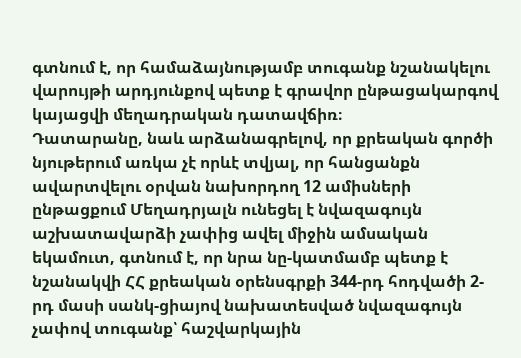գտնում է, որ համաձայնությամբ տուգանք նշանակելու վարույթի արդյունքով պետք է գրավոր ընթացակարգով կայացվի մեղադրական դատավճիռ։
Դատարանը, նաև արձանագրելով, որ քրեական գործի նյութերում առկա չէ որևէ տվյալ, որ հանցանքն ավարտվելու օրվան նախորդող 12 ամիսների ընթացքում Մեղադրյալն ունեցել է նվազագույն աշխատավարձի չափից ավել միջին ամսական եկամուտ, գտնում է, որ նրա նը-կատմամբ պետք է նշանակվի ՀՀ քրեական օրենսգրքի 344-րդ հոդվածի 2-րդ մասի սանկ-ցիայով նախատեսված նվազագույն չափով տուգանք՝ հաշվարկային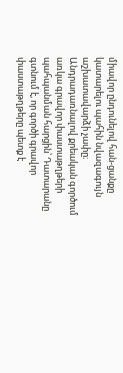միավոր ընդունելով հան-ցանքը կատարելու պահին նվազագույն աշխատավարձի չափը։
Անդրադառնալով քրեական գործում առկա գրավոր փաստաթղթերի պահպանման հարցին՝ Դատարանը գտնում է, որ գործի գրավոր փաստաթղթերը պետք է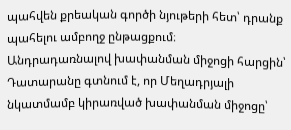պահվեն քրեական գործի նյութերի հետ՝ դրանք պահելու ամբողջ ընթացքում։
Անդրադառնալով խափանման միջոցի հարցին՝ Դատարանը գտնում է, որ Մեղադրյալի նկատմամբ կիրառված խափանման միջոցը՝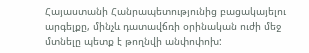Հայաստանի Հանրապետությունից բացակայելու արգելքը, մինչև դատավճռի օրինական ուժի մեջ մտնելը պետք է թողնվի անփոփոխ: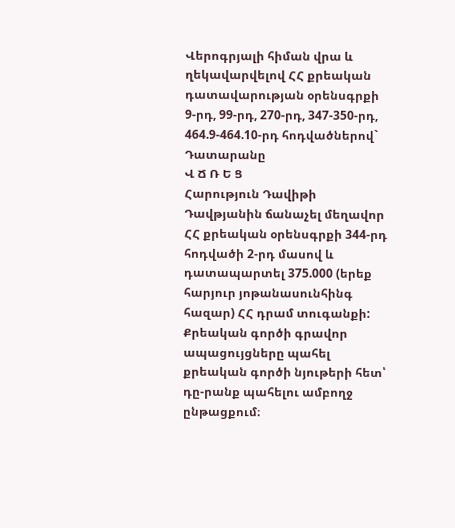Վերոգրյալի հիման վրա և ղեկավարվելով ՀՀ քրեական դատավարության օրենսգրքի 9-րդ, 99-րդ, 270-րդ, 347-350-րդ, 464.9-464.10-րդ հոդվածներով` Դատարանը
Վ Ճ Ռ Ե Ց
Հարություն Դավիթի Դավթյանին ճանաչել մեղավոր ՀՀ քրեական օրենսգրքի 344-րդ հոդվածի 2-րդ մասով և դատապարտել 375.000 (երեք հարյուր յոթանասունհինգ հազար) ՀՀ դրամ տուգանքի:
Քրեական գործի գրավոր ապացույցները պահել քրեական գործի նյութերի հետ՝ դը-րանք պահելու ամբողջ ընթացքում։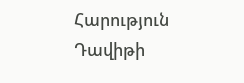Հարություն Դավիթի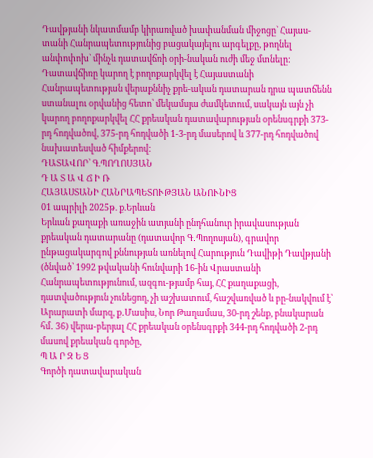Դավթյանի նկատմամբ կիրառված խափանման միջոցը` Հայաս-տանի Հանրապետությունից բացակայելու արգելքը, թողնել անփոփոխ` մինչև դատավճռի օրի-նական ուժի մեջ մտնելը:
Դատավճիռը կարող է բողոքարկվել է Հայաստանի Հանրապետության վերաքննիչ քրե-ական դատարան դրա պատճենն ստանալու օրվանից հետո՝ մեկամսյա ժամկետում, սակայն այն չի կարող բողոքարկվել ՀՀ քրեական դատավարության օրենսգրքի 373-րդ հոդվածով, 375-րդ հոդվածի 1-3-րդ մասերով և 377-րդ հոդվածով նախատեսված հիմքերով:
ԴԱՏԱՎՈՐ՝ Գ.ՊՈՂՈՍՅԱՆ
Դ Ա Տ Ա Վ Ճ Ի Ռ
ՀԱՅԱՍՏԱՆԻ ՀԱՆՐԱՊԵՏՈՒԹՅԱՆ ԱՆՈՒՆԻՑ
01 ապրիլի 2025թ. ք.Երևան
Երևան քաղաքի առաջին ատյանի ընդհանուր իրավասության քրեական դատարանը (դատավոր Գ․Պողոսյան), գրավոր ընթացակարգով քննության առնելով Հարություն Դավիթի Դավթյանի (ծնված՝ 1992 թվականի հունվարի 16-ին Վրաստանի Հանրապետությունում, ազգու-թյամբ հայ, ՀՀ քաղաքացի, դատվածություն չունեցող, չի աշխատում, հաշվառված և բը-նակվում է՝ Արարատի մարզ, ք․Մասիս, Նոր Թաղամաս, 30-րդ շենք, բնակարան հմ․ 36) վերա-բերյալ ՀՀ քրեական օրենսգրքի 344-րդ հոդվածի 2-րդ մասով քրեական գործը,
Պ Ա Ր Զ Ե Ց
Գործի դատավարական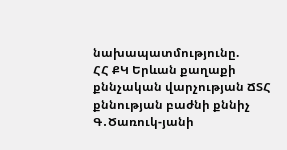նախապատմությունը.
ՀՀ ՔԿ Երևան քաղաքի քննչական վարչության ՃՏՀ քննության բաժնի քննիչ Գ․Ծառուկ-յանի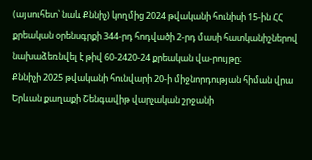(այսուհետ՝ նաև Քննիչ) կողմից 2024 թվականի հունիսի 15-ին ՀՀ քրեական օրենսգրքի 344-րդ հոդվածի 2-րդ մասի հատկանիշներով նախաձեռնվել է թիվ 60-2420-24 քրեական վա-րույթը։
Քննիչի 2025 թվականի հունվարի 20-ի միջնորդության հիման վրա Երևան քաղաքի Շենգավիթ վարչական շրջանի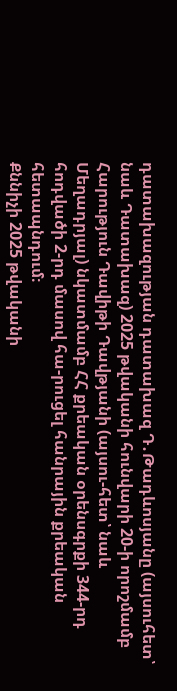դատախազության դատախազ Դ․Թադևոսյանը (այսուհետ՝ նաև Դատախազ) 2025 թվականի հունվարի 20-ի որոշմամբ Հարություն Դավիթի Դավթյանի (այսու-հետ՝ նաև Մեղադրյալ) նկատմամբ ՀՀ քրեական օրենսգրքի 344-րդ հոդվածի 2-րդ մասով հա-րուցել հանրային քրեական հետապնդում։
Քննիչի 2025 թվականի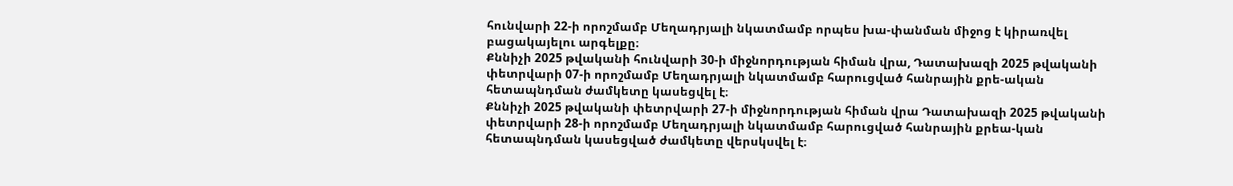հունվարի 22-ի որոշմամբ Մեղադրյալի նկատմամբ որպես խա-փանման միջոց է կիրառվել բացակայելու արգելքը։
Քննիչի 2025 թվականի հունվարի 30-ի միջնորդության հիման վրա, Դատախազի 2025 թվականի փետրվարի 07-ի որոշմամբ Մեղադրյալի նկատմամբ հարուցված հանրային քրե-ական հետապնդման ժամկետը կասեցվել է։
Քննիչի 2025 թվականի փետրվարի 27-ի միջնորդության հիման վրա Դատախազի 2025 թվականի փետրվարի 28-ի որոշմամբ Մեղադրյալի նկատմամբ հարուցված հանրային քրեա-կան հետապնդման կասեցված ժամկետը վերսկսվել է։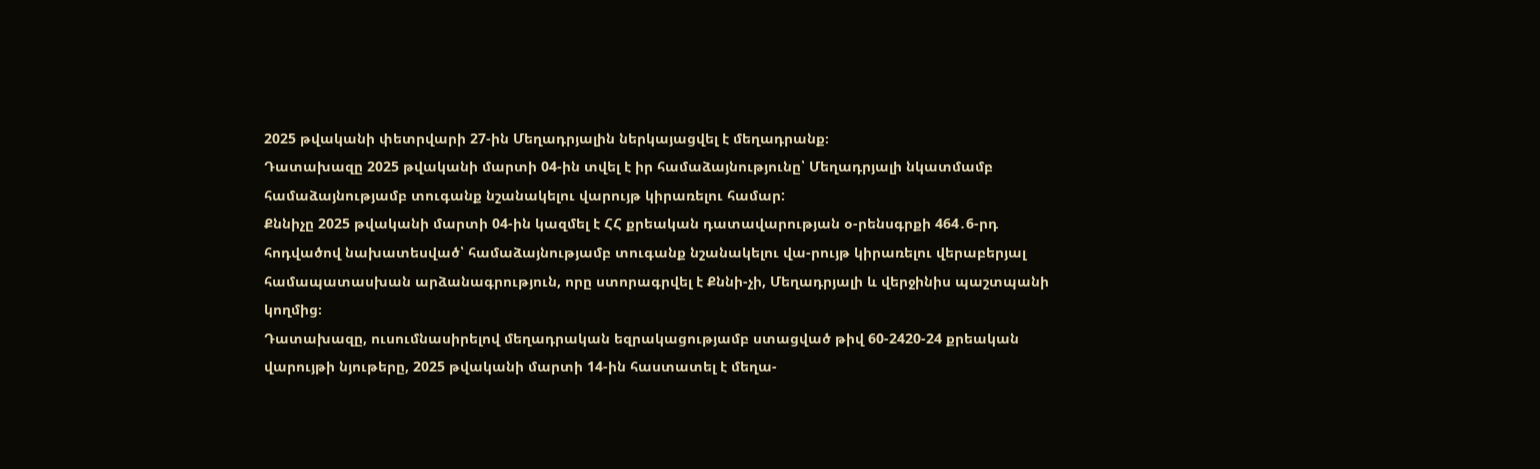2025 թվականի փետրվարի 27-ին Մեղադրյալին ներկայացվել է մեղադրանք։
Դատախազը 2025 թվականի մարտի 04-ին տվել է իր համաձայնությունը՝ Մեղադրյալի նկատմամբ համաձայնությամբ տուգանք նշանակելու վարույթ կիրառելու համար:
Քննիչը 2025 թվականի մարտի 04-ին կազմել է ՀՀ քրեական դատավարության օ-րենսգրքի 464․6-րդ հոդվածով նախատեսված՝ համաձայնությամբ տուգանք նշանակելու վա-րույթ կիրառելու վերաբերյալ համապատասխան արձանագրություն, որը ստորագրվել է Քննի-չի, Մեղադրյալի և վերջինիս պաշտպանի կողմից։
Դատախազը, ուսումնասիրելով մեղադրական եզրակացությամբ ստացված թիվ 60-2420-24 քրեական վարույթի նյութերը, 2025 թվականի մարտի 14-ին հաստատել է մեղա-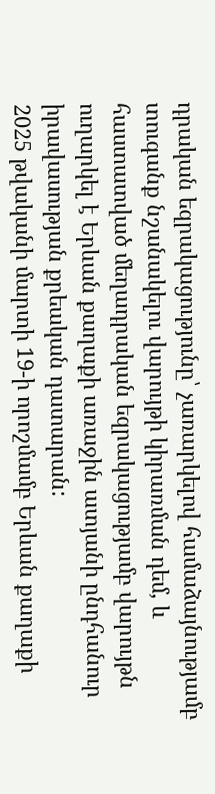դրական եզրակացությունը՝ չառարկելով համաձայնությամբ տուգանք նշանակելու վարույթի կիրառման դեմ, և հաստատված մեղադրական եզրակացությամբ վարույթն ուղարկել է Երևան քաղաքի առաջին ատյանի ընդհանուր իրավասության քրեական դատարան:
2025 թվականի մարտի 19-ի որոշմամբ Երևան քաղաքի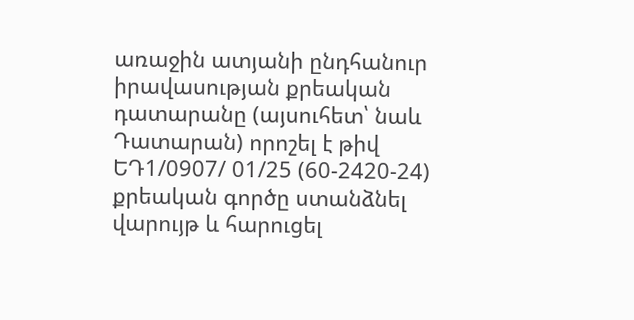առաջին ատյանի ընդհանուր իրավասության քրեական դատարանը (այսուհետ՝ նաև Դատարան) որոշել է թիվ ԵԴ1/0907/ 01/25 (60-2420-24) քրեական գործը ստանձնել վարույթ և հարուցել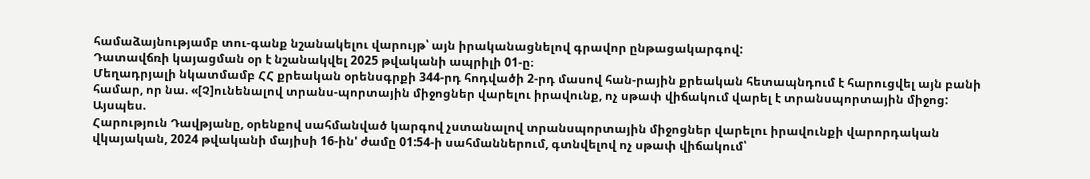համաձայնությամբ տու-գանք նշանակելու վարույթ՝ այն իրականացնելով գրավոր ընթացակարգով:
Դատավճռի կայացման օր է նշանակվել 2025 թվականի ապրիլի 01-ը։
Մեղադրյալի նկատմամբ ՀՀ քրեական օրենսգրքի 344-րդ հոդվածի 2-րդ մասով հան-րային քրեական հետապնդում է հարուցվել այն բանի համար, որ նա. «[Չ]ունենալով տրանս-պորտային միջոցներ վարելու իրավունք, ոչ սթափ վիճակում վարել է տրանսպորտային միջոց:
Այսպես.
Հարություն Դավթյանը, օրենքով սահմանված կարգով չստանալով տրանսպորտային միջոցներ վարելու իրավունքի վարորդական վկայական, 2024 թվականի մայիսի 16-ին' ժամը 01:54-ի սահմաններում, գտնվելով ոչ սթափ վիճակում՝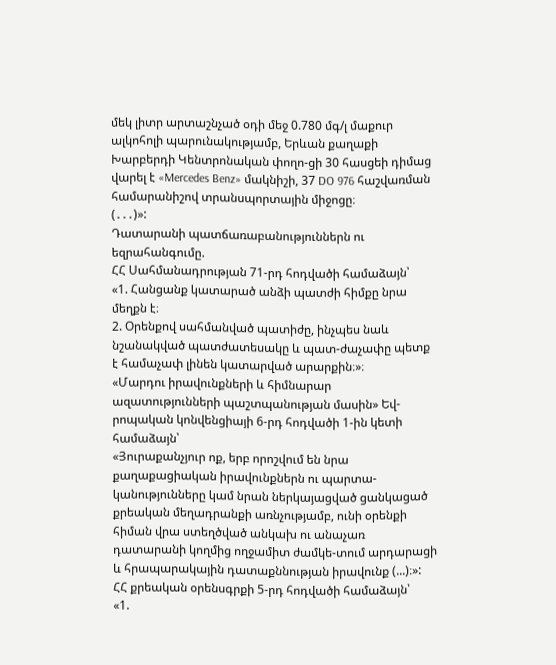մեկ լիտր արտաշնչած օդի մեջ 0.780 մգ/լ մաքուր ալկոհոլի պարունակությամբ, Երևան քաղաքի Խարբերդի Կենտրոնական փողո-ցի 30 հասցեի դիմաց վարել է «Mercedes Benz» մակնիշի, 37 DO 976 հաշվառման համարանիշով տրանսպորտային միջոցը։
(․․․)»:
Դատարանի պատճառաբանություններն ու եզրահանգումը.
ՀՀ Սահմանադրության 71-րդ հոդվածի համաձայն՝
«1. Հանցանք կատարած անձի պատժի հիմքը նրա մեղքն է։
2. Օրենքով սահմանված պատիժը, ինչպես նաև նշանակված պատժատեսակը և պատ-ժաչափը պետք է համաչափ լինեն կատարված արարքին։»։
«Մարդու իրավունքների և հիմնարար ազատությունների պաշտպանության մասին» Եվ-րոպական կոնվենցիայի 6-րդ հոդվածի 1-ին կետի համաձայն՝
«Յուրաքանչյուր ոք, երբ որոշվում են նրա քաղաքացիական իրավունքներն ու պարտա-կանությունները կամ նրան ներկայացված ցանկացած քրեական մեղադրանքի առնչությամբ, ունի օրենքի հիման վրա ստեղծված անկախ ու անաչառ դատարանի կողմից ողջամիտ ժամկե-տում արդարացի և հրապարակային դատաքննության իրավունք (...)։»:
ՀՀ քրեական օրենսգրքի 5-րդ հոդվածի համաձայն՝
«1.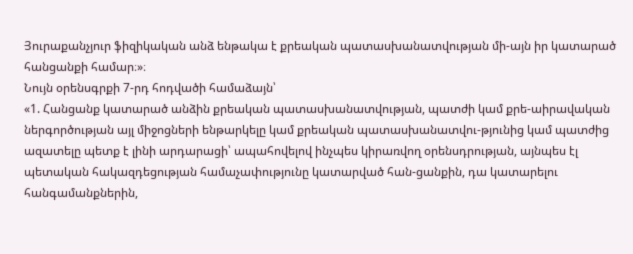Յուրաքանչյուր ֆիզիկական անձ ենթակա է քրեական պատասխանատվության մի-այն իր կատարած հանցանքի համար։»։
Նույն օրենսգրքի 7-րդ հոդվածի համաձայն՝
«1. Հանցանք կատարած անձին քրեական պատասխանատվության, պատժի կամ քրե-աիրավական ներգործության այլ միջոցների ենթարկելը կամ քրեական պատասխանատվու-թյունից կամ պատժից ազատելը պետք է լինի արդարացի՝ ապահովելով ինչպես կիրառվող օրենսդրության, այնպես էլ պետական հակազդեցության համաչափությունը կատարված հան-ցանքին, դա կատարելու հանգամանքներին,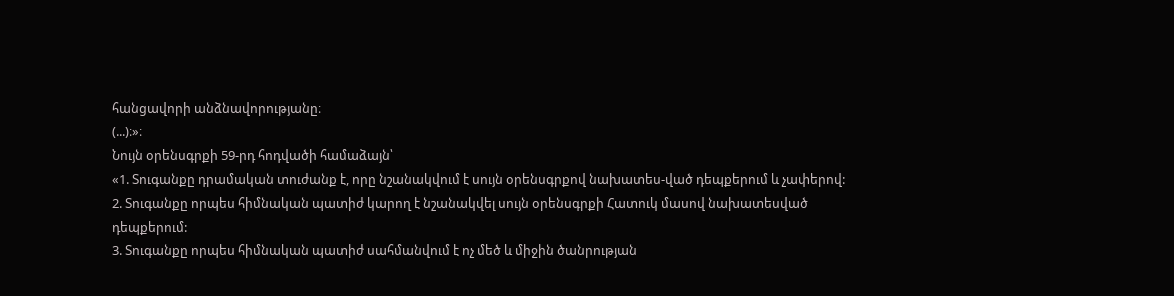հանցավորի անձնավորությանը։
(...)։»։
Նույն օրենսգրքի 59-րդ հոդվածի համաձայն՝
«1. Տուգանքը դրամական տուժանք է, որը նշանակվում է սույն օրենսգրքով նախատես-ված դեպքերում և չափերով:
2. Տուգանքը որպես հիմնական պատիժ կարող է նշանակվել սույն օրենսգրքի Հատուկ մասով նախատեսված դեպքերում:
3. Տուգանքը որպես հիմնական պատիժ սահմանվում է ոչ մեծ և միջին ծանրության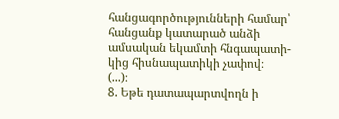հանցագործությունների համար՝ հանցանք կատարած անձի ամսական եկամտի հնգապատի-կից հիսնապատիկի չափով։
(...)։
8. Եթե դատապարտվողն ի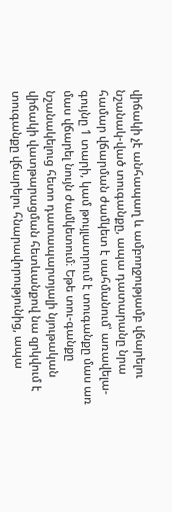վիճակի չէ անհապաղ և ամբողջությամբ վճարելու նշանակ-ված տուգանքը, ապա դատարանը նրա համար վճարման ժամկետ է սահմանում՝ առավելա-գույնը 1 տարի, կամ թույլատրում է տուգանքը մաս առ մաս վճարել նույն ժամկետում։ Եթե տու-գանքը նշանակելուց հետո դատապարտյալի նյութական վիճակի վատթարացման հետևանքով նա զրկվում է տուգանքը վճարելու հնարավորությունից, ապա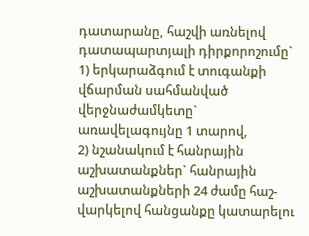դատարանը, հաշվի առնելով դատապարտյալի դիրքորոշումը`
1) երկարաձգում է տուգանքի վճարման սահմանված վերջնաժամկետը` առավելագույնը 1 տարով,
2) նշանակում է հանրային աշխատանքներ` հանրային աշխատանքների 24 ժամը հաշ-վարկելով հանցանքը կատարելու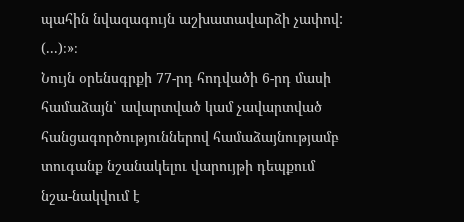պահին նվազագույն աշխատավարձի չափով:
(...)։»։
Նույն օրենսգրքի 77-րդ հոդվածի 6-րդ մասի համաձայն՝ ավարտված կամ չավարտված հանցագործություններով համաձայնությամբ տուգանք նշանակելու վարույթի դեպքում նշա-նակվում է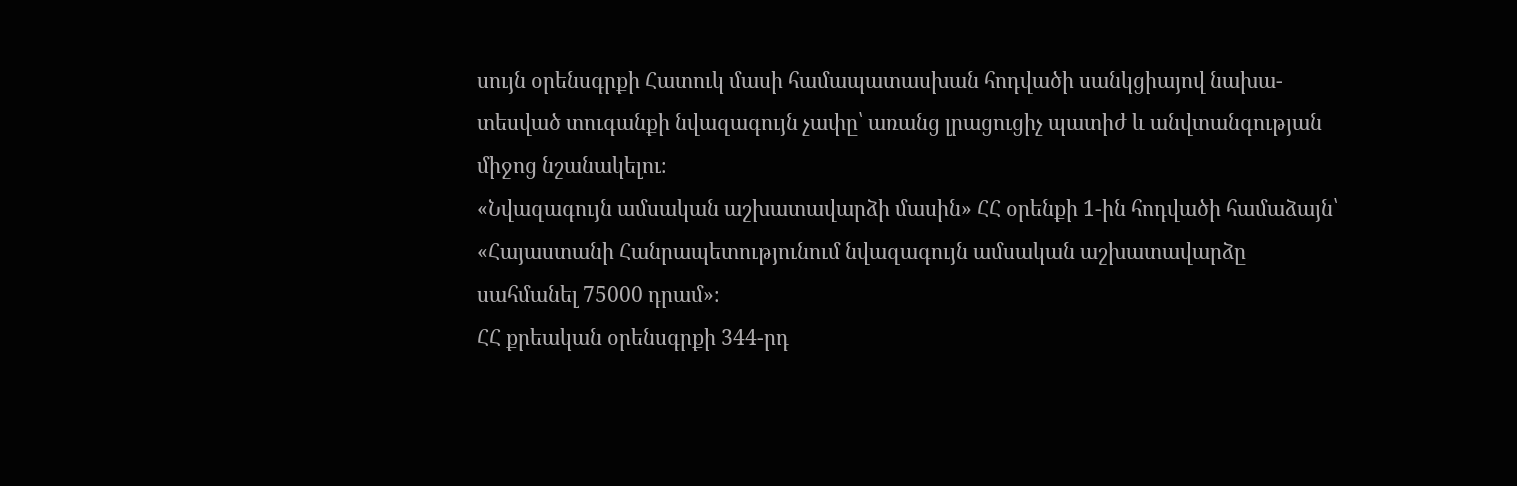սույն օրենսգրքի Հատուկ մասի համապատասխան հոդվածի սանկցիայով նախա-տեսված տուգանքի նվազագույն չափը՝ առանց լրացուցիչ պատիժ և անվտանգության միջոց նշանակելու։
«Նվազագույն ամսական աշխատավարձի մասին» ՀՀ օրենքի 1-ին հոդվածի համաձայն՝ «Հայաստանի Հանրապետությունում նվազագույն ամսական աշխատավարձը սահմանել 75000 դրամ»։
ՀՀ քրեական օրենսգրքի 344-րդ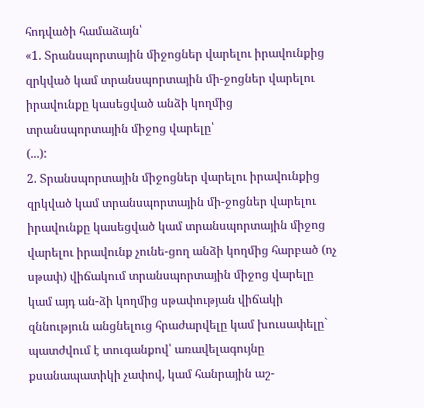հոդվածի համաձայն՝
«1. Տրանսպորտային միջոցներ վարելու իրավունքից զրկված կամ տրանսպորտային մի-ջոցներ վարելու իրավունքը կասեցված անձի կողմից տրանսպորտային միջոց վարելը՝
(...):
2. Տրանսպորտային միջոցներ վարելու իրավունքից զրկված կամ տրանսպորտային մի-ջոցներ վարելու իրավունքը կասեցված կամ տրանսպորտային միջոց վարելու իրավունք չունե-ցող անձի կողմից հարբած (ոչ սթափ) վիճակում տրանսպորտային միջոց վարելը կամ այդ ան-ձի կողմից սթափության վիճակի զննություն անցնելուց հրաժարվելը կամ խուսափելը`
պատժվում է տուգանքով՝ առավելագույնը քսանապատիկի չափով, կամ հանրային աշ-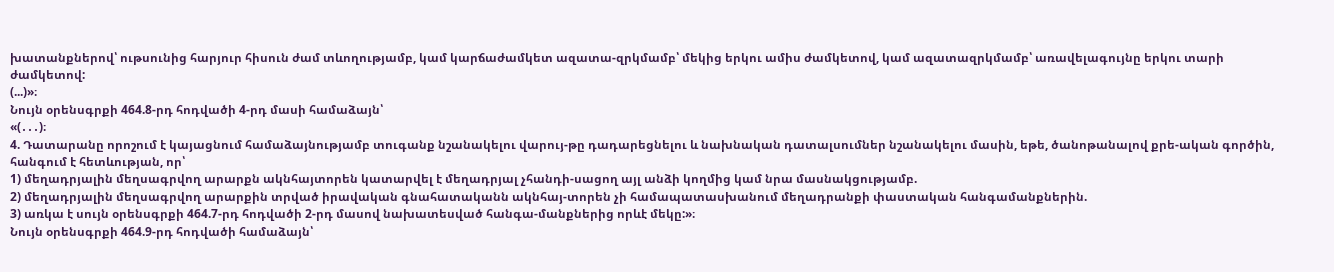խատանքներով՝ ութսունից հարյուր հիսուն ժամ տևողությամբ, կամ կարճաժամկետ ազատա-զրկմամբ՝ մեկից երկու ամիս ժամկետով, կամ ազատազրկմամբ՝ առավելագույնը երկու տարի ժամկետով:
(...)»։
Նույն օրենսգրքի 464.8-րդ հոդվածի 4-րդ մասի համաձայն՝
«(․․․)։
4. Դատարանը որոշում է կայացնում համաձայնությամբ տուգանք նշանակելու վարույ-թը դադարեցնելու և նախնական դատալսումներ նշանակելու մասին, եթե, ծանոթանալով քրե-ական գործին, հանգում է հետևության, որ՝
1) մեղադրյալին մեղսագրվող արարքն ակնհայտորեն կատարվել է մեղադրյալ չհանդի-սացող այլ անձի կողմից կամ նրա մասնակցությամբ.
2) մեղադրյալին մեղսագրվող արարքին տրված իրավական գնահատականն ակնհայ-տորեն չի համապատասխանում մեղադրանքի փաստական հանգամանքներին.
3) առկա է սույն օրենսգրքի 464.7-րդ հոդվածի 2-րդ մասով նախատեսված հանգա-մանքներից որևէ մեկը:»։
Նույն օրենսգրքի 464.9-րդ հոդվածի համաձայն՝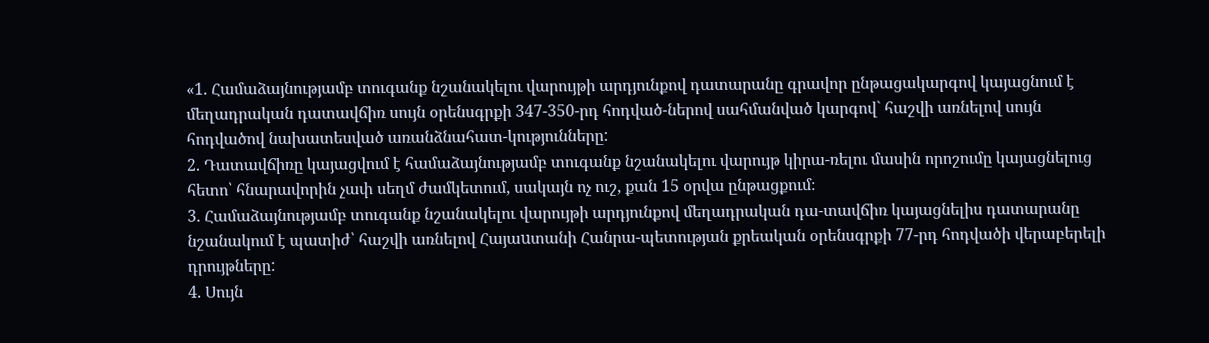«1. Համաձայնությամբ տուգանք նշանակելու վարույթի արդյունքով դատարանը գրավոր ընթացակարգով կայացնում է մեղադրական դատավճիռ սույն օրենսգրքի 347-350-րդ հոդված-ներով սահմանված կարգով` հաշվի առնելով սույն հոդվածով նախատեսված առանձնահատ-կությունները:
2. Դատավճիռը կայացվում է համաձայնությամբ տուգանք նշանակելու վարույթ կիրա-ռելու մասին որոշումը կայացնելուց հետո՝ հնարավորին չափ սեղմ ժամկետում, սակայն ոչ ուշ, քան 15 օրվա ընթացքում։
3. Համաձայնությամբ տուգանք նշանակելու վարույթի արդյունքով մեղադրական դա-տավճիռ կայացնելիս դատարանը նշանակում է պատիժ՝ հաշվի առնելով Հայաuտանի Հանրա-պետության քրեական օրենսգրքի 77-րդ հոդվածի վերաբերելի դրույթները:
4. Սույն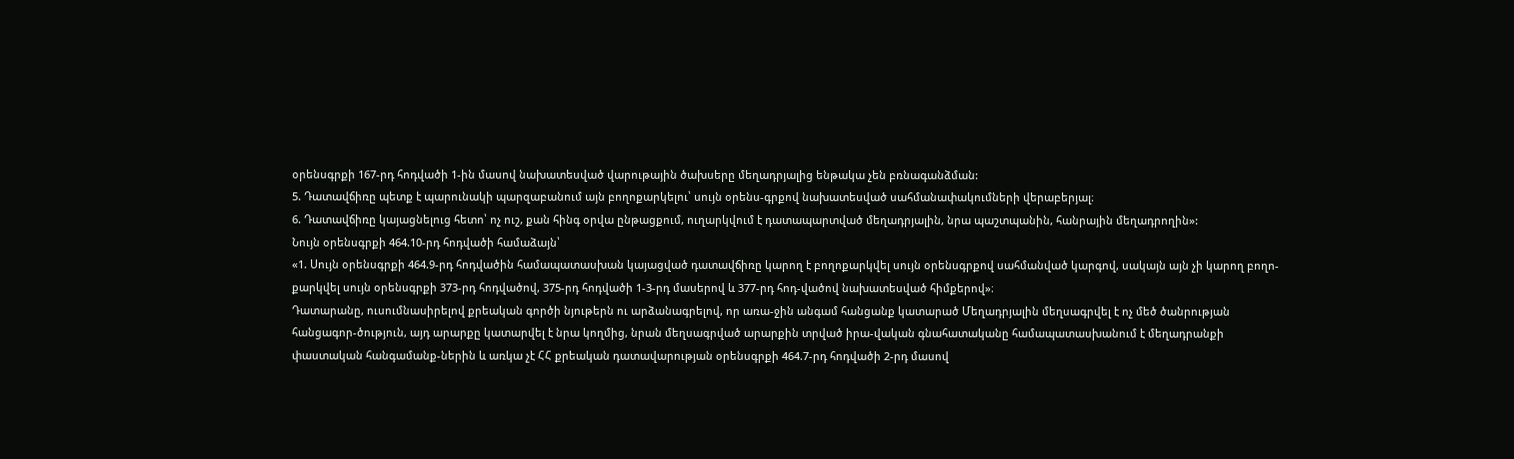օրենսգրքի 167-րդ հոդվածի 1-ին մասով նախատեսված վարութային ծախսերը մեղադրյալից ենթակա չեն բռնագանձման:
5. Դատավճիռը պետք է պարունակի պարզաբանում այն բողոքարկելու՝ սույն օրենս-գրքով նախատեսված սահմանափակումների վերաբերյալ։
6. Դատավճիռը կայացնելուց հետո՝ ոչ ուշ, քան հինգ օրվա ընթացքում, ուղարկվում է դատապարտված մեղադրյալին, նրա պաշտպանին, հանրային մեղադրողին»:
Նույն օրենսգրքի 464.10-րդ հոդվածի համաձայն՝
«1. Սույն օրենսգրքի 464.9-րդ հոդվածին համապատասխան կայացված դատավճիռը կարող է բողոքարկվել սույն օրենսգրքով սահմանված կարգով, սակայն այն չի կարող բողո-քարկվել սույն օրենսգրքի 373-րդ հոդվածով, 375-րդ հոդվածի 1-3-րդ մասերով և 377-րդ հոդ-վածով նախատեսված հիմքերով»։
Դատարանը, ուսումնասիրելով քրեական գործի նյութերն ու արձանագրելով, որ առա-ջին անգամ հանցանք կատարած Մեղադրյալին մեղսագրվել է ոչ մեծ ծանրության հանցագոր-ծություն, այդ արարքը կատարվել է նրա կողմից, նրան մեղսագրված արարքին տրված իրա-վական գնահատականը համապատասխանում է մեղադրանքի փաստական հանգամանք-ներին և առկա չէ ՀՀ քրեական դատավարության օրենսգրքի 464.7-րդ հոդվածի 2-րդ մասով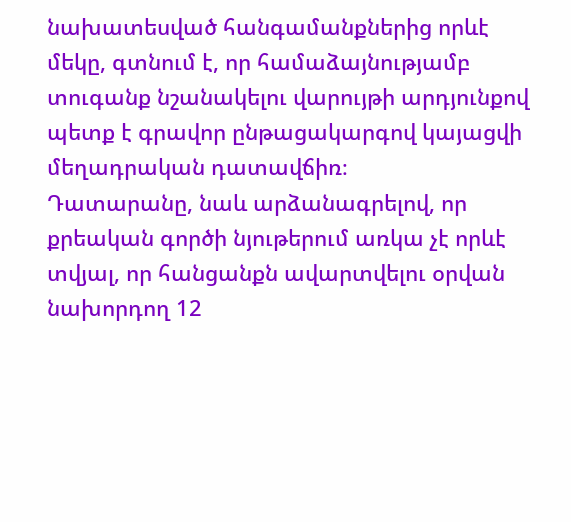նախատեսված հանգամանքներից որևէ մեկը, գտնում է, որ համաձայնությամբ տուգանք նշանակելու վարույթի արդյունքով պետք է գրավոր ընթացակարգով կայացվի մեղադրական դատավճիռ։
Դատարանը, նաև արձանագրելով, որ քրեական գործի նյութերում առկա չէ որևէ տվյալ, որ հանցանքն ավարտվելու օրվան նախորդող 12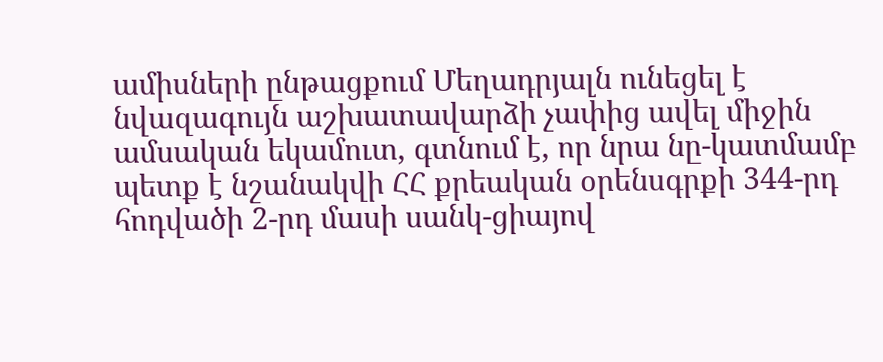ամիսների ընթացքում Մեղադրյալն ունեցել է նվազագույն աշխատավարձի չափից ավել միջին ամսական եկամուտ, գտնում է, որ նրա նը-կատմամբ պետք է նշանակվի ՀՀ քրեական օրենսգրքի 344-րդ հոդվածի 2-րդ մասի սանկ-ցիայով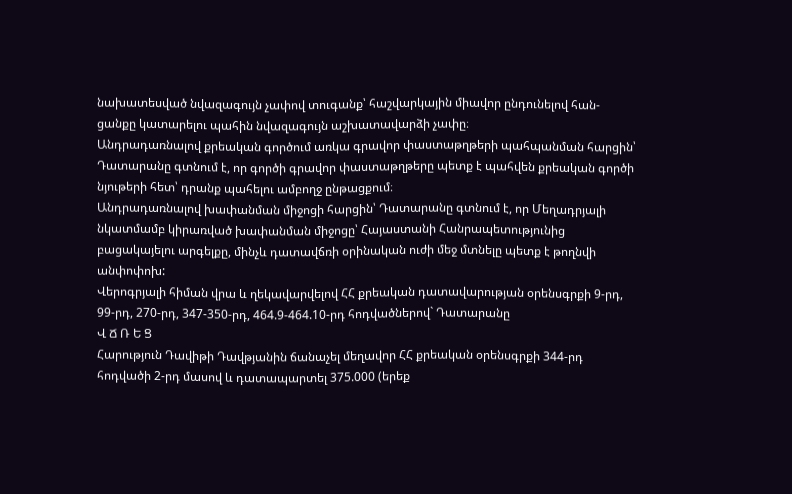նախատեսված նվազագույն չափով տուգանք՝ հաշվարկային միավոր ընդունելով հան-ցանքը կատարելու պահին նվազագույն աշխատավարձի չափը։
Անդրադառնալով քրեական գործում առկա գրավոր փաստաթղթերի պահպանման հարցին՝ Դատարանը գտնում է, որ գործի գրավոր փաստաթղթերը պետք է պահվեն քրեական գործի նյութերի հետ՝ դրանք պահելու ամբողջ ընթացքում։
Անդրադառնալով խափանման միջոցի հարցին՝ Դատարանը գտնում է, որ Մեղադրյալի նկատմամբ կիրառված խափանման միջոցը՝ Հայաստանի Հանրապետությունից բացակայելու արգելքը, մինչև դատավճռի օրինական ուժի մեջ մտնելը պետք է թողնվի անփոփոխ:
Վերոգրյալի հիման վրա և ղեկավարվելով ՀՀ քրեական դատավարության օրենսգրքի 9-րդ, 99-րդ, 270-րդ, 347-350-րդ, 464.9-464.10-րդ հոդվածներով` Դատարանը
Վ Ճ Ռ Ե Ց
Հարություն Դավիթի Դավթյանին ճանաչել մեղավոր ՀՀ քրեական օրենսգրքի 344-րդ հոդվածի 2-րդ մասով և դատապարտել 375.000 (երեք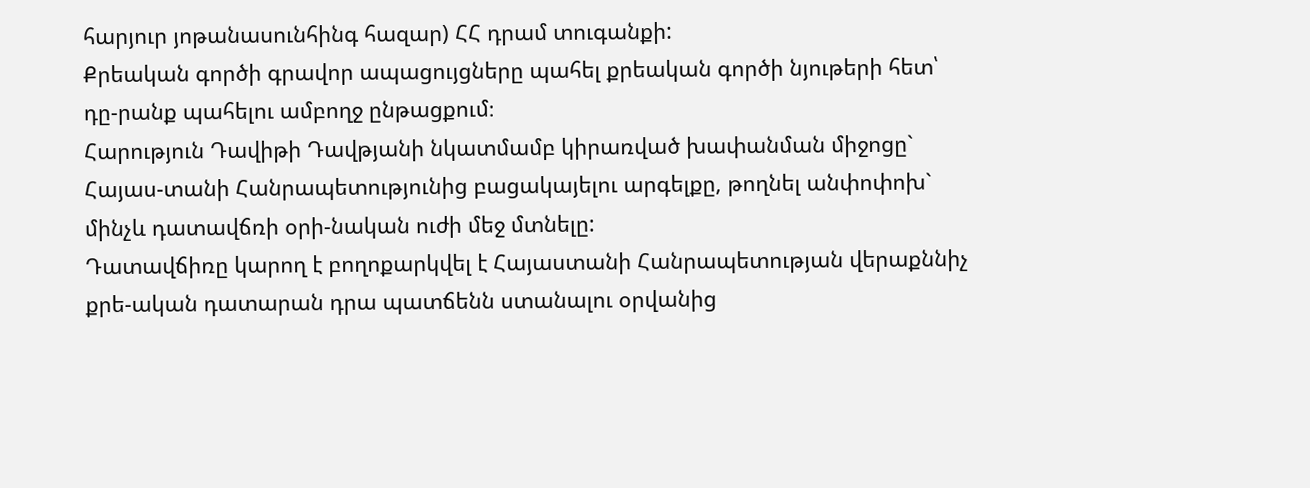հարյուր յոթանասունհինգ հազար) ՀՀ դրամ տուգանքի:
Քրեական գործի գրավոր ապացույցները պահել քրեական գործի նյութերի հետ՝ դը-րանք պահելու ամբողջ ընթացքում։
Հարություն Դավիթի Դավթյանի նկատմամբ կիրառված խափանման միջոցը` Հայաս-տանի Հանրապետությունից բացակայելու արգելքը, թողնել անփոփոխ` մինչև դատավճռի օրի-նական ուժի մեջ մտնելը:
Դատավճիռը կարող է բողոքարկվել է Հայաստանի Հանրապետության վերաքննիչ քրե-ական դատարան դրա պատճենն ստանալու օրվանից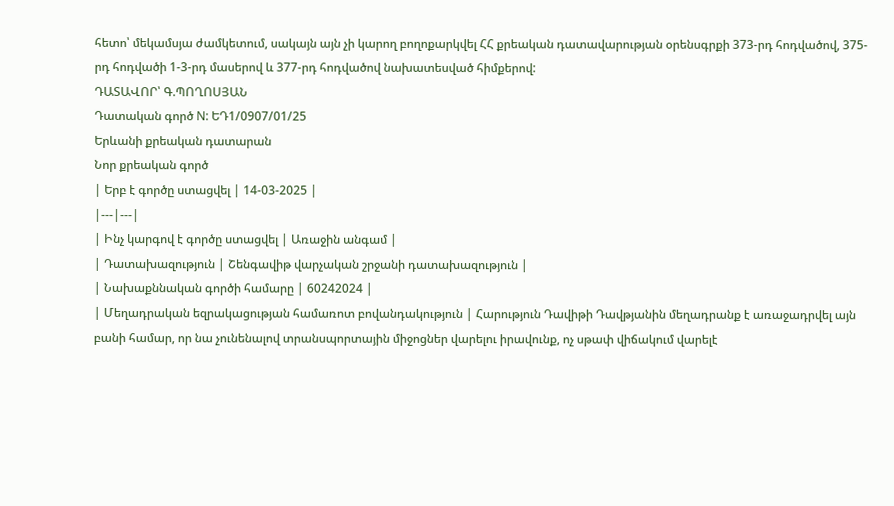հետո՝ մեկամսյա ժամկետում, սակայն այն չի կարող բողոքարկվել ՀՀ քրեական դատավարության օրենսգրքի 373-րդ հոդվածով, 375-րդ հոդվածի 1-3-րդ մասերով և 377-րդ հոդվածով նախատեսված հիմքերով:
ԴԱՏԱՎՈՐ՝ Գ.ՊՈՂՈՍՅԱՆ
Դատական գործ N: ԵԴ1/0907/01/25
Երևանի քրեական դատարան
Նոր քրեական գործ
| Երբ է գործը ստացվել | 14-03-2025 |
|---|---|
| Ինչ կարգով է գործը ստացվել | Առաջին անգամ |
| Դատախազություն | Շենգավիթ վարչական շրջանի դատախազություն |
| Նախաքննական գործի համարը | 60242024 |
| Մեղադրական եզրակացության համառոտ բովանդակություն | Հարություն Դավիթի Դավթյանին մեղադրանք է առաջադրվել այն բանի համար, որ նա չունենալով տրանսպորտային միջոցներ վարելու իրավունք, ոչ սթափ վիճակում վարելէ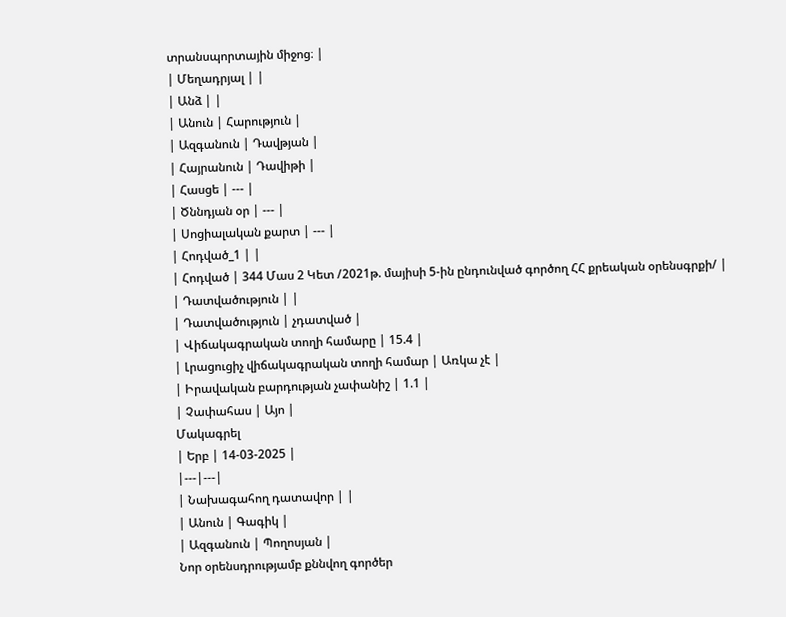տրանսպորտային միջոց։ |
| Մեղադրյալ | |
| Անձ | |
| Անուն | Հարություն |
| Ազգանուն | Դավթյան |
| Հայրանուն | Դավիթի |
| Հասցե | --- |
| Ծննդյան օր | --- |
| Սոցիալական քարտ | --- |
| Հոդված_1 | |
| Հոդված | 344 Մաս 2 Կետ /2021թ. մայիսի 5-ին ընդունված գործող ՀՀ քրեական օրենսգրքի/ |
| Դատվածություն | |
| Դատվածություն | չդատված |
| Վիճակագրական տողի համարը | 15.4 |
| Լրացուցիչ վիճակագրական տողի համար | Առկա չէ |
| Իրավական բարդության չափանիշ | 1.1 |
| Չափահաս | Այո |
Մակագրել
| Երբ | 14-03-2025 |
|---|---|
| Նախագահող դատավոր | |
| Անուն | Գագիկ |
| Ազգանուն | Պողոսյան |
Նոր օրենսդրությամբ քննվող գործեր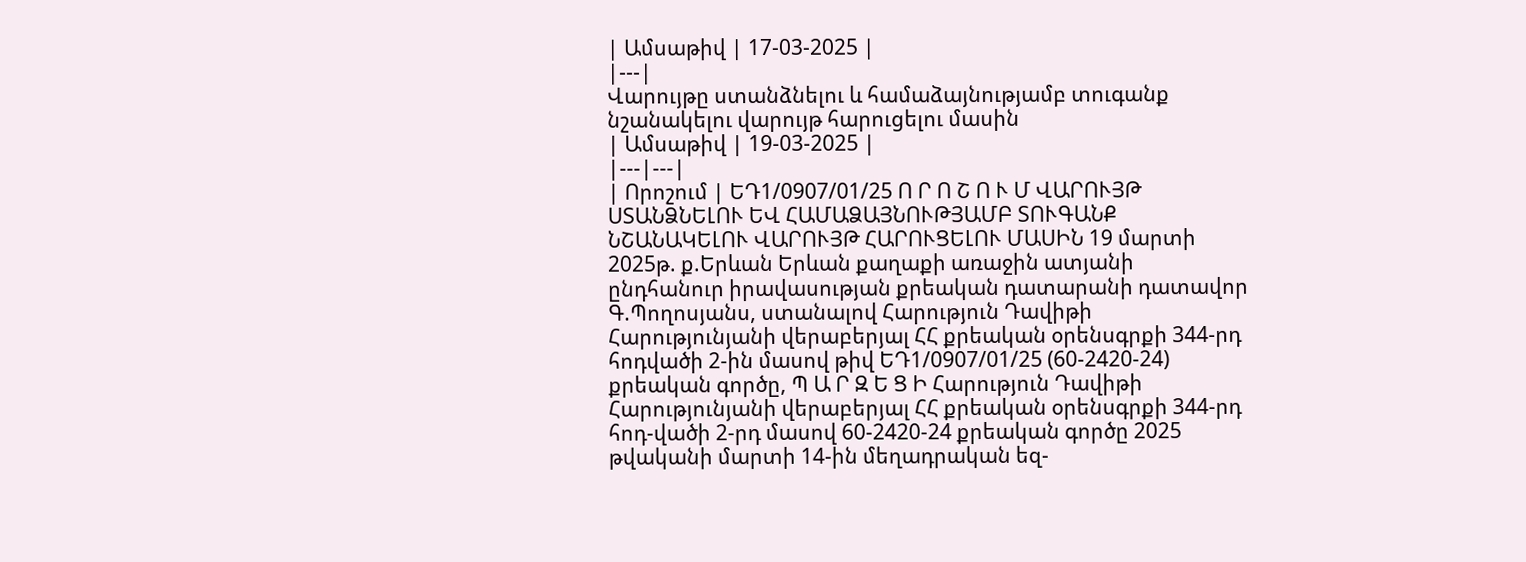| Ամսաթիվ | 17-03-2025 |
|---|
Վարույթը ստանձնելու և համաձայնությամբ տուգանք նշանակելու վարույթ հարուցելու մասին
| Ամսաթիվ | 19-03-2025 |
|---|---|
| Որոշում | ԵԴ1/0907/01/25 Ո Ր Ո Շ Ո Ւ Մ ՎԱՐՈՒՅԹ ՍՏԱՆՁՆԵԼՈՒ ԵՎ ՀԱՄԱՁԱՅՆՈՒԹՅԱՄԲ ՏՈՒԳԱՆՔ ՆՇԱՆԱԿԵԼՈՒ ՎԱՐՈՒՅԹ ՀԱՐՈՒՑԵԼՈՒ ՄԱՍԻՆ 19 մարտի 2025թ. ք.Երևան Երևան քաղաքի առաջին ատյանի ընդհանուր իրավասության քրեական դատարանի դատավոր Գ.Պողոսյանս, ստանալով Հարություն Դավիթի Հարությունյանի վերաբերյալ ՀՀ քրեական օրենսգրքի 344-րդ հոդվածի 2-ին մասով թիվ ԵԴ1/0907/01/25 (60-2420-24) քրեական գործը, Պ Ա Ր Զ Ե Ց Ի Հարություն Դավիթի Հարությունյանի վերաբերյալ ՀՀ քրեական օրենսգրքի 344-րդ հոդ-վածի 2-րդ մասով 60-2420-24 քրեական գործը 2025 թվականի մարտի 14-ին մեղադրական եզ-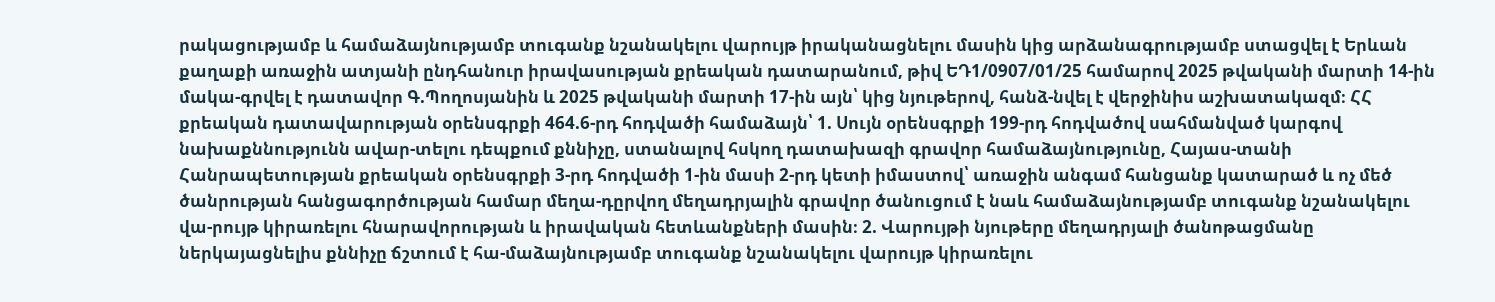րակացությամբ և համաձայնությամբ տուգանք նշանակելու վարույթ իրականացնելու մասին կից արձանագրությամբ ստացվել է Երևան քաղաքի առաջին ատյանի ընդհանուր իրավասության քրեական դատարանում, թիվ ԵԴ1/0907/01/25 համարով 2025 թվականի մարտի 14-ին մակա-գրվել է դատավոր Գ.Պողոսյանին և 2025 թվականի մարտի 17-ին այն՝ կից նյութերով, հանձ-նվել է վերջինիս աշխատակազմ։ ՀՀ քրեական դատավարության օրենսգրքի 464.6-րդ հոդվածի համաձայն՝ 1. Սույն օրենսգրքի 199-րդ հոդվածով սահմանված կարգով նախաքննությունն ավար-տելու դեպքում քննիչը, ստանալով հսկող դատախազի գրավոր համաձայնությունը, Հայաս-տանի Հանրապետության քրեական օրենսգրքի 3-րդ հոդվածի 1-ին մասի 2-րդ կետի իմաստով՝ առաջին անգամ հանցանք կատարած և ոչ մեծ ծանրության հանցագործության համար մեղա-դըրվող մեղադրյալին գրավոր ծանուցում է նաև համաձայնությամբ տուգանք նշանակելու վա-րույթ կիրառելու հնարավորության և իրավական հետևանքների մասին։ 2. Վարույթի նյութերը մեղադրյալի ծանոթացմանը ներկայացնելիս քննիչը ճշտում է հա-մաձայնությամբ տուգանք նշանակելու վարույթ կիրառելու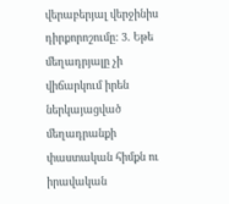վերաբերյալ վերջինիս դիրքորոշումը: 3. Եթե մեղադրյալը չի վիճարկում իրեն ներկայացված մեղադրանքի փաստական հիմքն ու իրավական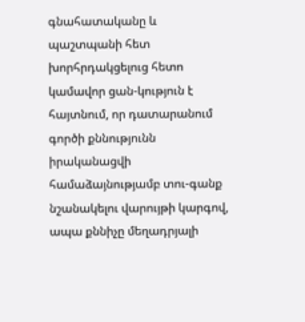գնահատականը և պաշտպանի հետ խորհրդակցելուց հետո կամավոր ցան-կություն է հայտնում, որ դատարանում գործի քննությունն իրականացվի համաձայնությամբ տու-գանք նշանակելու վարույթի կարգով, ապա քննիչը մեղադրյալի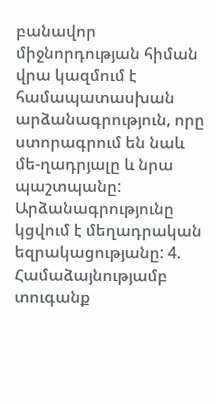բանավոր միջնորդության հիման վրա կազմում է համապատասխան արձանագրություն, որը ստորագրում են նաև մե-ղադրյալը և նրա պաշտպանը: Արձանագրությունը կցվում է մեղադրական եզրակացությանը: 4. Համաձայնությամբ տուգանք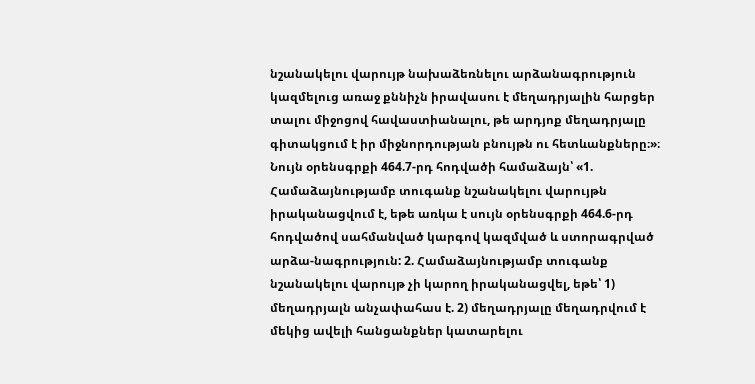նշանակելու վարույթ նախաձեռնելու արձանագրություն կազմելուց առաջ քննիչն իրավասու է մեղադրյալին հարցեր տալու միջոցով հավաստիանալու, թե արդյոք մեղադրյալը գիտակցում է իր միջնորդության բնույթն ու հետևանքները։»։ Նույն օրենսգրքի 464.7-րդ հոդվածի համաձայն՝ «1. Համաձայնությամբ տուգանք նշանակելու վարույթն իրականացվում է, եթե առկա է սույն օրենսգրքի 464.6-րդ հոդվածով սահմանված կարգով կազմված և ստորագրված արձա-նագրություն: 2. Համաձայնությամբ տուգանք նշանակելու վարույթ չի կարող իրականացվել, եթե՝ 1) մեղադրյալն անչափահաս է. 2) մեղադրյալը մեղադրվում է մեկից ավելի հանցանքներ կատարելու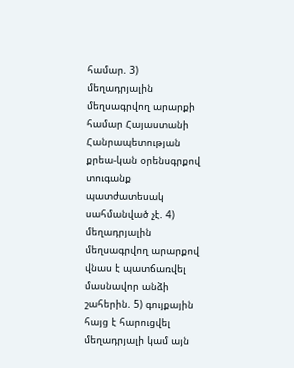համար. 3) մեղադրյալին մեղսագրվող արարքի համար Հայաստանի Հանրապետության քրեա-կան օրենսգրքով տուգանք պատժատեսակ սահմանված չէ. 4) մեղադրյալին մեղսագրվող արարքով վնաս է պատճառվել մասնավոր անձի շահերին. 5) գույքային հայց է հարուցվել մեղադրյալի կամ այն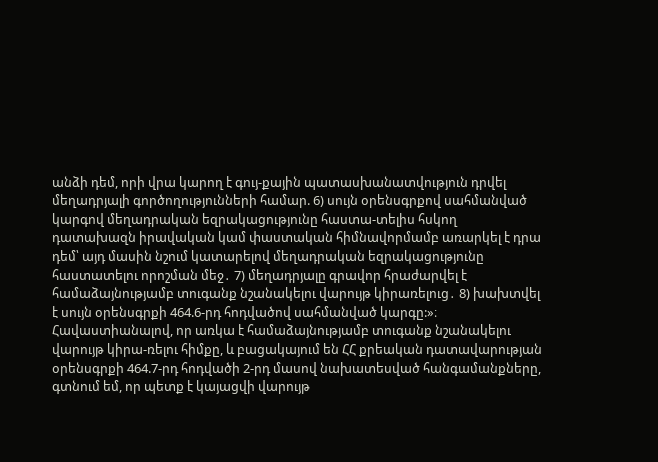անձի դեմ, որի վրա կարող է գույ-քային պատասխանատվություն դրվել մեղադրյալի գործողությունների համար. 6) սույն օրենսգրքով սահմանված կարգով մեղադրական եզրակացությունը հաստա-տելիս հսկող դատախազն իրավական կամ փաստական հիմնավորմամբ առարկել է դրա դեմ՝ այդ մասին նշում կատարելով մեղադրական եզրակացությունը հաստատելու որոշման մեջ․ 7) մեղադրյալը գրավոր հրաժարվել է համաձայնությամբ տուգանք նշանակելու վարույթ կիրառելուց․ 8) խախտվել է սույն օրենսգրքի 464.6-րդ հոդվածով սահմանված կարգը:»։ Հավաստիանալով, որ առկա է համաձայնությամբ տուգանք նշանակելու վարույթ կիրա-ռելու հիմքը, և բացակայում են ՀՀ քրեական դատավարության օրենսգրքի 464.7-րդ հոդվածի 2-րդ մասով նախատեսված հանգամանքները, գտնում եմ, որ պետք է կայացվի վարույթ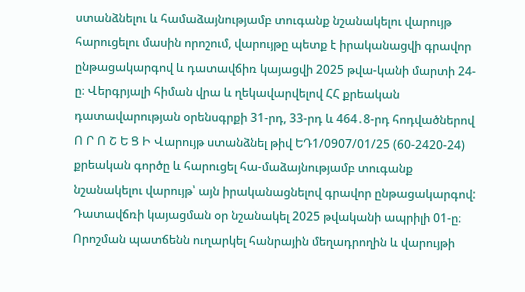ստանձնելու և համաձայնությամբ տուգանք նշանակելու վարույթ հարուցելու մասին որոշում, վարույթը պետք է իրականացվի գրավոր ընթացակարգով և դատավճիռ կայացվի 2025 թվա-կանի մարտի 24-ը։ Վերգրյալի հիման վրա և ղեկավարվելով ՀՀ քրեական դատավարության օրենսգրքի 31-րդ, 33-րդ և 464․8-րդ հոդվածներով Ո Ր Ո Շ Ե Ց Ի Վարույթ ստանձնել թիվ ԵԴ1/0907/01/25 (60-2420-24) քրեական գործը և հարուցել հա-մաձայնությամբ տուգանք նշանակելու վարույթ՝ այն իրականացնելով գրավոր ընթացակարգով: Դատավճռի կայացման օր նշանակել 2025 թվականի ապրիլի 01-ը։ Որոշման պատճենն ուղարկել հանրային մեղադրողին և վարույթի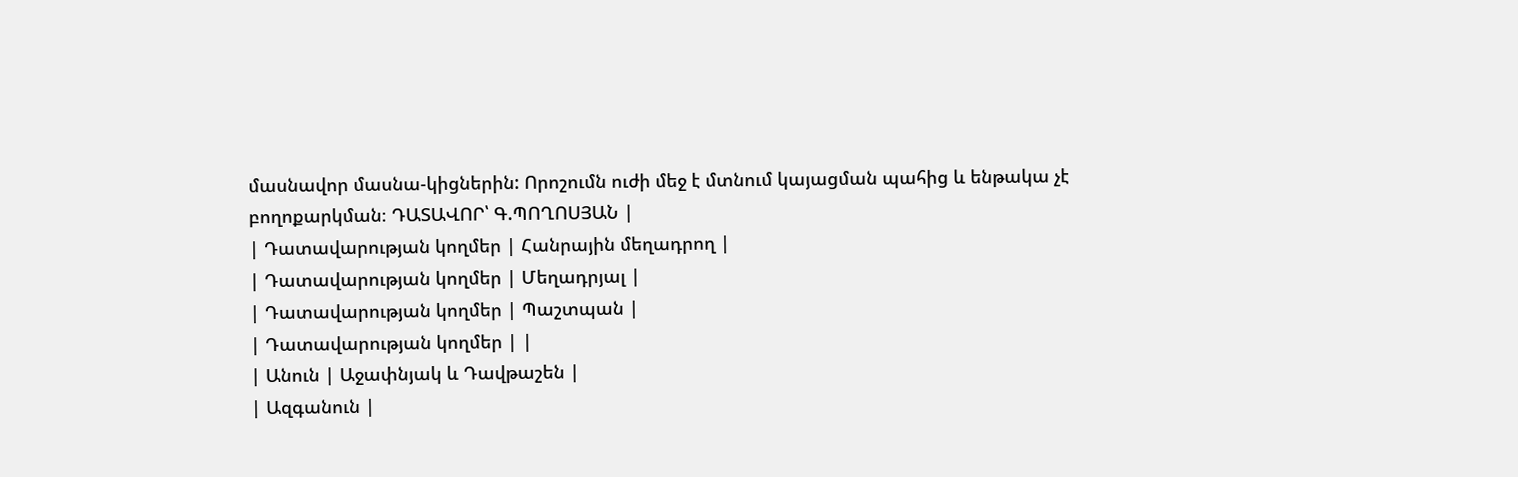մասնավոր մասնա-կիցներին: Որոշումն ուժի մեջ է մտնում կայացման պահից և ենթակա չէ բողոքարկման։ ԴԱՏԱՎՈՐ՝ Գ.ՊՈՂՈՍՅԱՆ |
| Դատավարության կողմեր | Հանրային մեղադրող |
| Դատավարության կողմեր | Մեղադրյալ |
| Դատավարության կողմեր | Պաշտպան |
| Դատավարության կողմեր | |
| Անուն | Աջափնյակ և Դավթաշեն |
| Ազգանուն |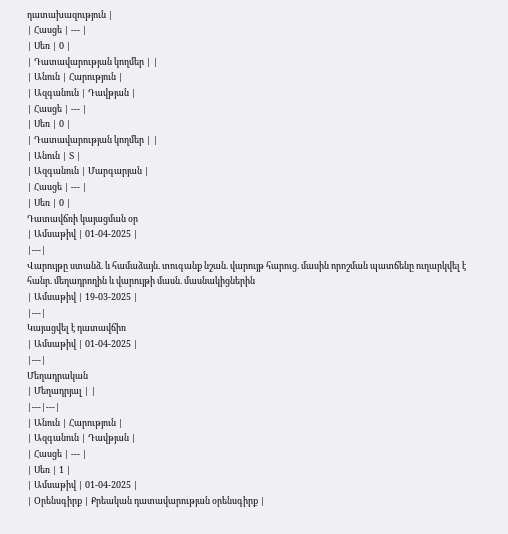դատախազություն |
| Հասցե | --- |
| Սեռ | 0 |
| Դատավարության կողմեր | |
| Անուն | Հարություն |
| Ազգանուն | Դավթյան |
| Հասցե | --- |
| Սեռ | 0 |
| Դատավարության կողմեր | |
| Անուն | Տ |
| Ազգանուն | Մարգարյան |
| Հասցե | --- |
| Սեռ | 0 |
Դատավճռի կայացման օր
| Ամսաթիվ | 01-04-2025 |
|---|
Վարույթը ստանձ. և համաձայն. տուգանք նշան. վարույթ հարուց. մասին որոշման պատճենը ուղարկվել է հանր. մեղադրողին և վարույթի մասն. մասնակիցներին
| Ամսաթիվ | 19-03-2025 |
|---|
Կայացվել է դատավճիռ
| Ամսաթիվ | 01-04-2025 |
|---|
Մեղադրական
| Մեղադրյալ | |
|---|---|
| Անուն | Հարություն |
| Ազգանուն | Դավթյան |
| Հասցե | --- |
| Սեռ | 1 |
| Ամսաթիվ | 01-04-2025 |
| Օրենսգիրք | Քրեական դատավարության օրենսգիրք |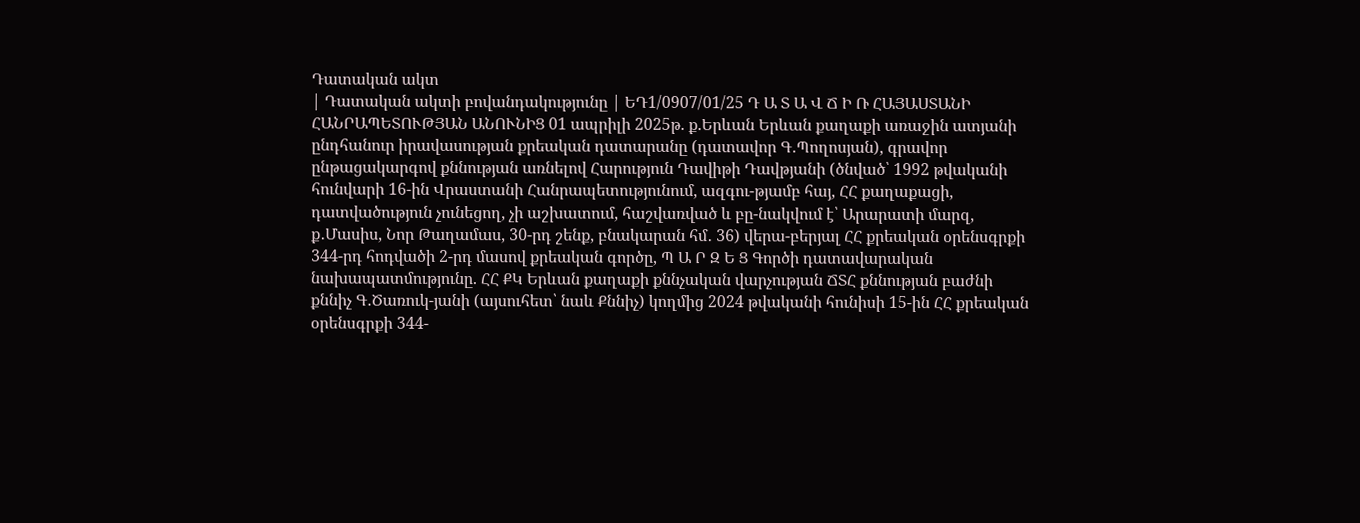Դատական ակտ
| Դատական ակտի բովանդակությունը | ԵԴ1/0907/01/25 Դ Ա Տ Ա Վ Ճ Ի Ռ ՀԱՅԱՍՏԱՆԻ ՀԱՆՐԱՊԵՏՈՒԹՅԱՆ ԱՆՈՒՆԻՑ 01 ապրիլի 2025թ. ք.Երևան Երևան քաղաքի առաջին ատյանի ընդհանուր իրավասության քրեական դատարանը (դատավոր Գ․Պողոսյան), գրավոր ընթացակարգով քննության առնելով Հարություն Դավիթի Դավթյանի (ծնված՝ 1992 թվականի հունվարի 16-ին Վրաստանի Հանրապետությունում, ազգու-թյամբ հայ, ՀՀ քաղաքացի, դատվածություն չունեցող, չի աշխատում, հաշվառված և բը-նակվում է՝ Արարատի մարզ, ք․Մասիս, Նոր Թաղամաս, 30-րդ շենք, բնակարան հմ․ 36) վերա-բերյալ ՀՀ քրեական օրենսգրքի 344-րդ հոդվածի 2-րդ մասով քրեական գործը, Պ Ա Ր Զ Ե Ց Գործի դատավարական նախապատմությունը. ՀՀ ՔԿ Երևան քաղաքի քննչական վարչության ՃՏՀ քննության բաժնի քննիչ Գ․Ծառուկ-յանի (այսուհետ՝ նաև Քննիչ) կողմից 2024 թվականի հունիսի 15-ին ՀՀ քրեական օրենսգրքի 344-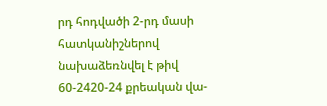րդ հոդվածի 2-րդ մասի հատկանիշներով նախաձեռնվել է թիվ 60-2420-24 քրեական վա-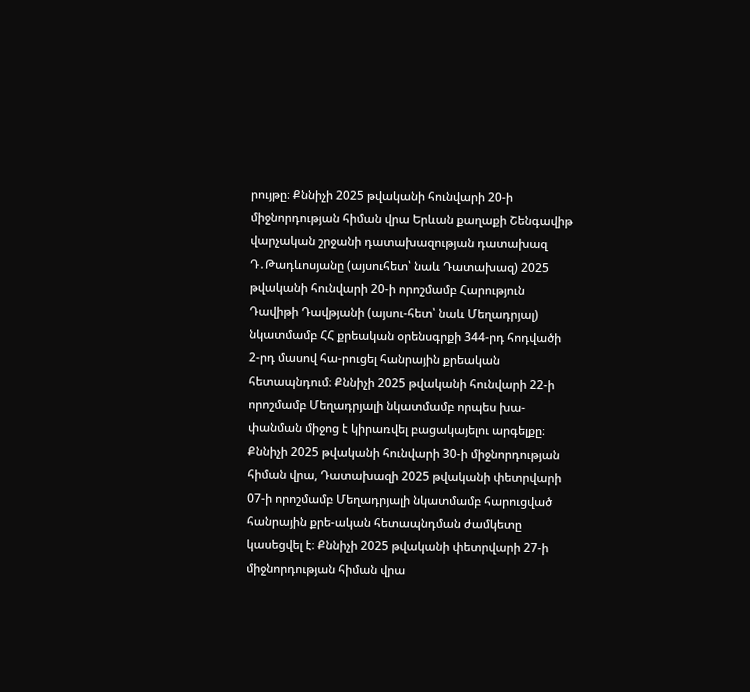րույթը։ Քննիչի 2025 թվականի հունվարի 20-ի միջնորդության հիման վրա Երևան քաղաքի Շենգավիթ վարչական շրջանի դատախազության դատախազ Դ․Թադևոսյանը (այսուհետ՝ նաև Դատախազ) 2025 թվականի հունվարի 20-ի որոշմամբ Հարություն Դավիթի Դավթյանի (այսու-հետ՝ նաև Մեղադրյալ) նկատմամբ ՀՀ քրեական օրենսգրքի 344-րդ հոդվածի 2-րդ մասով հա-րուցել հանրային քրեական հետապնդում։ Քննիչի 2025 թվականի հունվարի 22-ի որոշմամբ Մեղադրյալի նկատմամբ որպես խա-փանման միջոց է կիրառվել բացակայելու արգելքը։ Քննիչի 2025 թվականի հունվարի 30-ի միջնորդության հիման վրա, Դատախազի 2025 թվականի փետրվարի 07-ի որոշմամբ Մեղադրյալի նկատմամբ հարուցված հանրային քրե-ական հետապնդման ժամկետը կասեցվել է։ Քննիչի 2025 թվականի փետրվարի 27-ի միջնորդության հիման վրա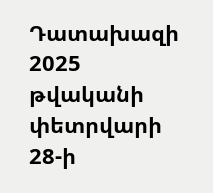Դատախազի 2025 թվականի փետրվարի 28-ի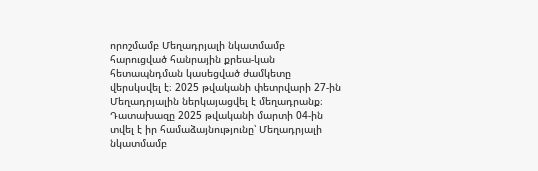որոշմամբ Մեղադրյալի նկատմամբ հարուցված հանրային քրեա-կան հետապնդման կասեցված ժամկետը վերսկսվել է։ 2025 թվականի փետրվարի 27-ին Մեղադրյալին ներկայացվել է մեղադրանք։ Դատախազը 2025 թվականի մարտի 04-ին տվել է իր համաձայնությունը՝ Մեղադրյալի նկատմամբ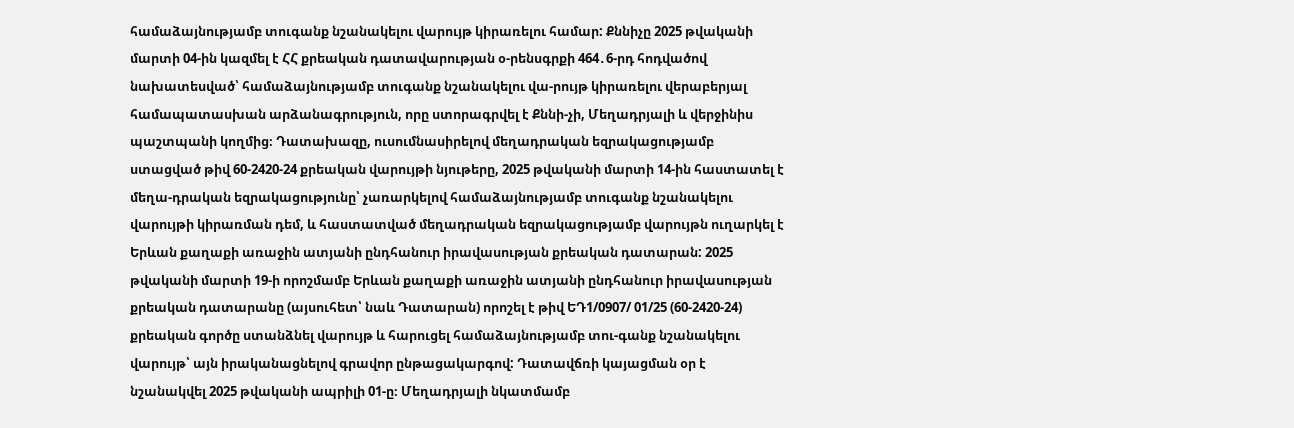համաձայնությամբ տուգանք նշանակելու վարույթ կիրառելու համար: Քննիչը 2025 թվականի մարտի 04-ին կազմել է ՀՀ քրեական դատավարության օ-րենսգրքի 464․6-րդ հոդվածով նախատեսված՝ համաձայնությամբ տուգանք նշանակելու վա-րույթ կիրառելու վերաբերյալ համապատասխան արձանագրություն, որը ստորագրվել է Քննի-չի, Մեղադրյալի և վերջինիս պաշտպանի կողմից։ Դատախազը, ուսումնասիրելով մեղադրական եզրակացությամբ ստացված թիվ 60-2420-24 քրեական վարույթի նյութերը, 2025 թվականի մարտի 14-ին հաստատել է մեղա-դրական եզրակացությունը՝ չառարկելով համաձայնությամբ տուգանք նշանակելու վարույթի կիրառման դեմ, և հաստատված մեղադրական եզրակացությամբ վարույթն ուղարկել է Երևան քաղաքի առաջին ատյանի ընդհանուր իրավասության քրեական դատարան: 2025 թվականի մարտի 19-ի որոշմամբ Երևան քաղաքի առաջին ատյանի ընդհանուր իրավասության քրեական դատարանը (այսուհետ՝ նաև Դատարան) որոշել է թիվ ԵԴ1/0907/ 01/25 (60-2420-24) քրեական գործը ստանձնել վարույթ և հարուցել համաձայնությամբ տու-գանք նշանակելու վարույթ՝ այն իրականացնելով գրավոր ընթացակարգով: Դատավճռի կայացման օր է նշանակվել 2025 թվականի ապրիլի 01-ը։ Մեղադրյալի նկատմամբ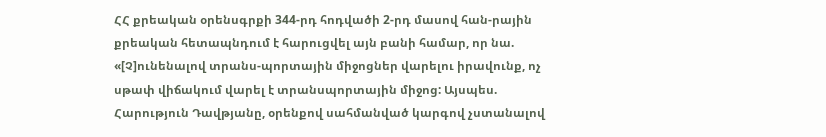ՀՀ քրեական օրենսգրքի 344-րդ հոդվածի 2-րդ մասով հան-րային քրեական հետապնդում է հարուցվել այն բանի համար, որ նա. «[Չ]ունենալով տրանս-պորտային միջոցներ վարելու իրավունք, ոչ սթափ վիճակում վարել է տրանսպորտային միջոց: Այսպես. Հարություն Դավթյանը, օրենքով սահմանված կարգով չստանալով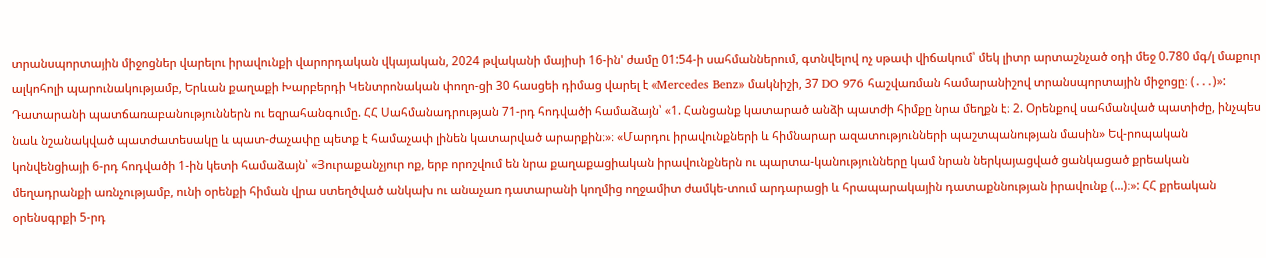տրանսպորտային միջոցներ վարելու իրավունքի վարորդական վկայական, 2024 թվականի մայիսի 16-ին' ժամը 01:54-ի սահմաններում, գտնվելով ոչ սթափ վիճակում՝ մեկ լիտր արտաշնչած օդի մեջ 0.780 մգ/լ մաքուր ալկոհոլի պարունակությամբ, Երևան քաղաքի Խարբերդի Կենտրոնական փողո-ցի 30 հասցեի դիմաց վարել է «Mercedes Benz» մակնիշի, 37 DO 976 հաշվառման համարանիշով տրանսպորտային միջոցը։ (․․․)»: Դատարանի պատճառաբանություններն ու եզրահանգումը. ՀՀ Սահմանադրության 71-րդ հոդվածի համաձայն՝ «1. Հանցանք կատարած անձի պատժի հիմքը նրա մեղքն է։ 2. Օրենքով սահմանված պատիժը, ինչպես նաև նշանակված պատժատեսակը և պատ-ժաչափը պետք է համաչափ լինեն կատարված արարքին։»։ «Մարդու իրավունքների և հիմնարար ազատությունների պաշտպանության մասին» Եվ-րոպական կոնվենցիայի 6-րդ հոդվածի 1-ին կետի համաձայն՝ «Յուրաքանչյուր ոք, երբ որոշվում են նրա քաղաքացիական իրավունքներն ու պարտա-կանությունները կամ նրան ներկայացված ցանկացած քրեական մեղադրանքի առնչությամբ, ունի օրենքի հիման վրա ստեղծված անկախ ու անաչառ դատարանի կողմից ողջամիտ ժամկե-տում արդարացի և հրապարակային դատաքննության իրավունք (...)։»: ՀՀ քրեական օրենսգրքի 5-րդ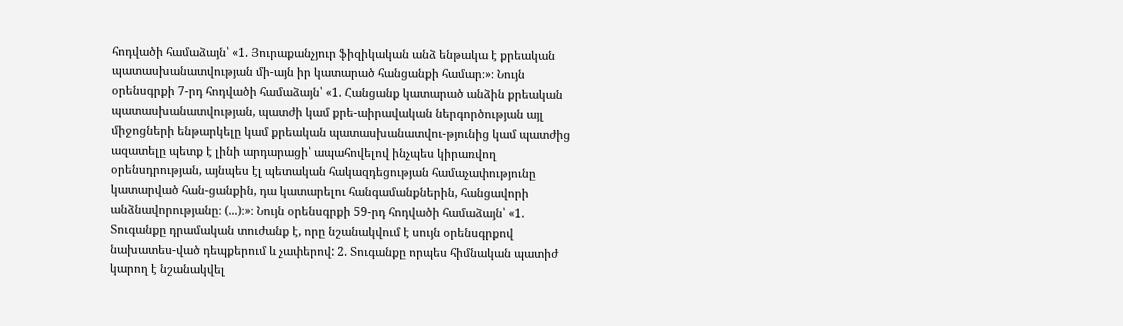հոդվածի համաձայն՝ «1. Յուրաքանչյուր ֆիզիկական անձ ենթակա է քրեական պատասխանատվության մի-այն իր կատարած հանցանքի համար։»։ Նույն օրենսգրքի 7-րդ հոդվածի համաձայն՝ «1. Հանցանք կատարած անձին քրեական պատասխանատվության, պատժի կամ քրե-աիրավական ներգործության այլ միջոցների ենթարկելը կամ քրեական պատասխանատվու-թյունից կամ պատժից ազատելը պետք է լինի արդարացի՝ ապահովելով ինչպես կիրառվող օրենսդրության, այնպես էլ պետական հակազդեցության համաչափությունը կատարված հան-ցանքին, դա կատարելու հանգամանքներին, հանցավորի անձնավորությանը։ (...)։»։ Նույն օրենսգրքի 59-րդ հոդվածի համաձայն՝ «1. Տուգանքը դրամական տուժանք է, որը նշանակվում է սույն օրենսգրքով նախատես-ված դեպքերում և չափերով: 2. Տուգանքը որպես հիմնական պատիժ կարող է նշանակվել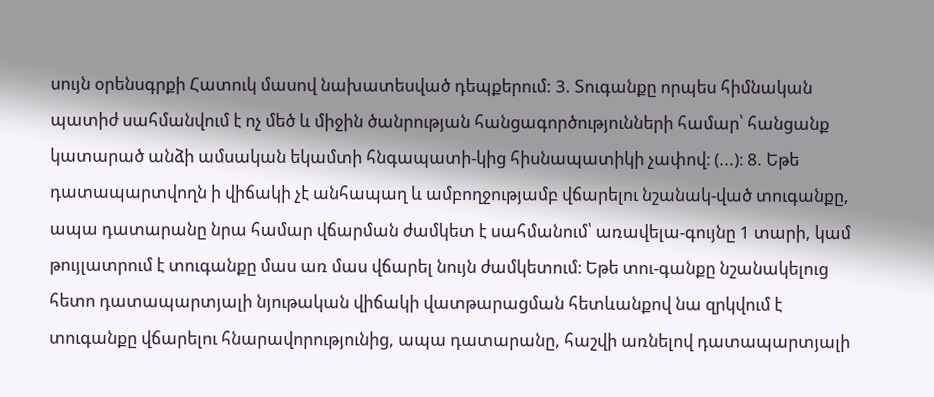սույն օրենսգրքի Հատուկ մասով նախատեսված դեպքերում: 3. Տուգանքը որպես հիմնական պատիժ սահմանվում է ոչ մեծ և միջին ծանրության հանցագործությունների համար՝ հանցանք կատարած անձի ամսական եկամտի հնգապատի-կից հիսնապատիկի չափով։ (...)։ 8. Եթե դատապարտվողն ի վիճակի չէ անհապաղ և ամբողջությամբ վճարելու նշանակ-ված տուգանքը, ապա դատարանը նրա համար վճարման ժամկետ է սահմանում՝ առավելա-գույնը 1 տարի, կամ թույլատրում է տուգանքը մաս առ մաս վճարել նույն ժամկետում։ Եթե տու-գանքը նշանակելուց հետո դատապարտյալի նյութական վիճակի վատթարացման հետևանքով նա զրկվում է տուգանքը վճարելու հնարավորությունից, ապա դատարանը, հաշվի առնելով դատապարտյալի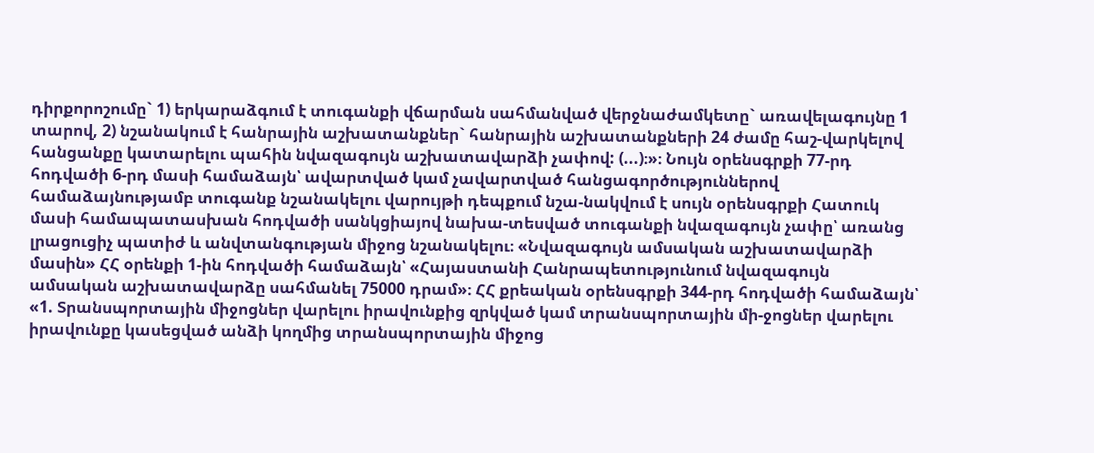դիրքորոշումը` 1) երկարաձգում է տուգանքի վճարման սահմանված վերջնաժամկետը` առավելագույնը 1 տարով, 2) նշանակում է հանրային աշխատանքներ` հանրային աշխատանքների 24 ժամը հաշ-վարկելով հանցանքը կատարելու պահին նվազագույն աշխատավարձի չափով: (...)։»։ Նույն օրենսգրքի 77-րդ հոդվածի 6-րդ մասի համաձայն՝ ավարտված կամ չավարտված հանցագործություններով համաձայնությամբ տուգանք նշանակելու վարույթի դեպքում նշա-նակվում է սույն օրենսգրքի Հատուկ մասի համապատասխան հոդվածի սանկցիայով նախա-տեսված տուգանքի նվազագույն չափը՝ առանց լրացուցիչ պատիժ և անվտանգության միջոց նշանակելու։ «Նվազագույն ամսական աշխատավարձի մասին» ՀՀ օրենքի 1-ին հոդվածի համաձայն՝ «Հայաստանի Հանրապետությունում նվազագույն ամսական աշխատավարձը սահմանել 75000 դրամ»։ ՀՀ քրեական օրենսգրքի 344-րդ հոդվածի համաձայն՝ «1. Տրանսպորտային միջոցներ վարելու իրավունքից զրկված կամ տրանսպորտային մի-ջոցներ վարելու իրավունքը կասեցված անձի կողմից տրանսպորտային միջոց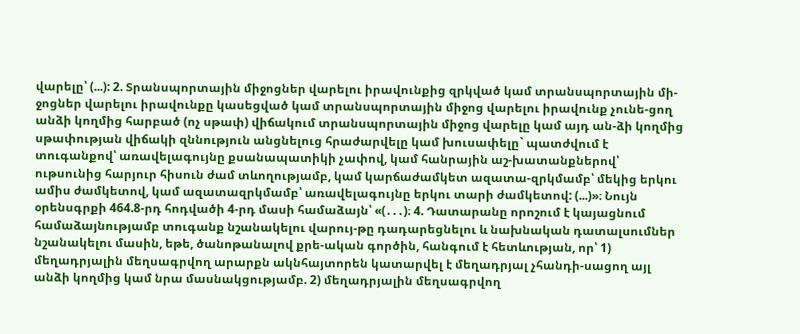վարելը՝ (...): 2. Տրանսպորտային միջոցներ վարելու իրավունքից զրկված կամ տրանսպորտային մի-ջոցներ վարելու իրավունքը կասեցված կամ տրանսպորտային միջոց վարելու իրավունք չունե-ցող անձի կողմից հարբած (ոչ սթափ) վիճակում տրանսպորտային միջոց վարելը կամ այդ ան-ձի կողմից սթափության վիճակի զննություն անցնելուց հրաժարվելը կամ խուսափելը` պատժվում է տուգանքով՝ առավելագույնը քսանապատիկի չափով, կամ հանրային աշ-խատանքներով՝ ութսունից հարյուր հիսուն ժամ տևողությամբ, կամ կարճաժամկետ ազատա-զրկմամբ՝ մեկից երկու ամիս ժամկետով, կամ ազատազրկմամբ՝ առավելագույնը երկու տարի ժամկետով: (...)»։ Նույն օրենսգրքի 464.8-րդ հոդվածի 4-րդ մասի համաձայն՝ «(․․․)։ 4. Դատարանը որոշում է կայացնում համաձայնությամբ տուգանք նշանակելու վարույ-թը դադարեցնելու և նախնական դատալսումներ նշանակելու մասին, եթե, ծանոթանալով քրե-ական գործին, հանգում է հետևության, որ՝ 1) մեղադրյալին մեղսագրվող արարքն ակնհայտորեն կատարվել է մեղադրյալ չհանդի-սացող այլ անձի կողմից կամ նրա մասնակցությամբ. 2) մեղադրյալին մեղսագրվող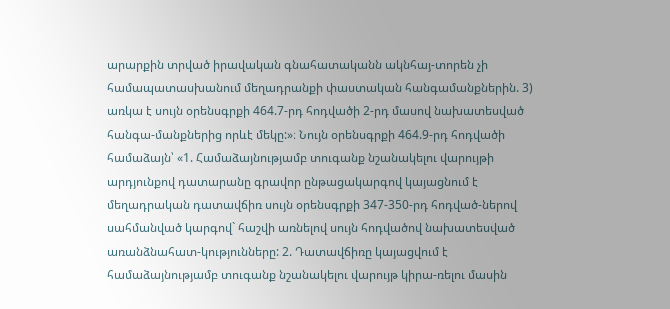արարքին տրված իրավական գնահատականն ակնհայ-տորեն չի համապատասխանում մեղադրանքի փաստական հանգամանքներին. 3) առկա է սույն օրենսգրքի 464.7-րդ հոդվածի 2-րդ մասով նախատեսված հանգա-մանքներից որևէ մեկը:»։ Նույն օրենսգրքի 464.9-րդ հոդվածի համաձայն՝ «1. Համաձայնությամբ տուգանք նշանակելու վարույթի արդյունքով դատարանը գրավոր ընթացակարգով կայացնում է մեղադրական դատավճիռ սույն օրենսգրքի 347-350-րդ հոդված-ներով սահմանված կարգով` հաշվի առնելով սույն հոդվածով նախատեսված առանձնահատ-կությունները: 2. Դատավճիռը կայացվում է համաձայնությամբ տուգանք նշանակելու վարույթ կիրա-ռելու մասին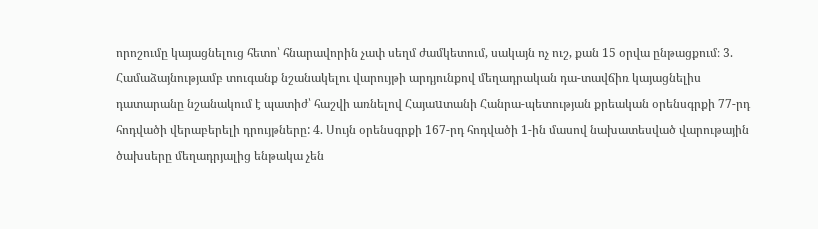որոշումը կայացնելուց հետո՝ հնարավորին չափ սեղմ ժամկետում, սակայն ոչ ուշ, քան 15 օրվա ընթացքում։ 3. Համաձայնությամբ տուգանք նշանակելու վարույթի արդյունքով մեղադրական դա-տավճիռ կայացնելիս դատարանը նշանակում է պատիժ՝ հաշվի առնելով Հայաuտանի Հանրա-պետության քրեական օրենսգրքի 77-րդ հոդվածի վերաբերելի դրույթները: 4. Սույն օրենսգրքի 167-րդ հոդվածի 1-ին մասով նախատեսված վարութային ծախսերը մեղադրյալից ենթակա չեն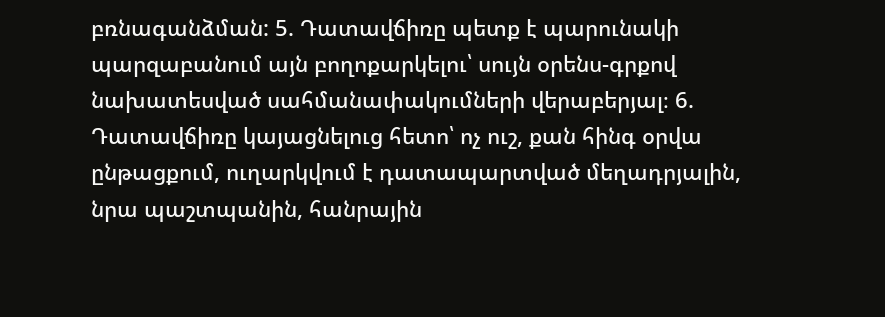բռնագանձման: 5. Դատավճիռը պետք է պարունակի պարզաբանում այն բողոքարկելու՝ սույն օրենս-գրքով նախատեսված սահմանափակումների վերաբերյալ։ 6. Դատավճիռը կայացնելուց հետո՝ ոչ ուշ, քան հինգ օրվա ընթացքում, ուղարկվում է դատապարտված մեղադրյալին, նրա պաշտպանին, հանրային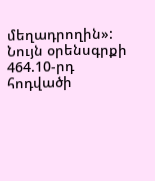մեղադրողին»: Նույն օրենսգրքի 464.10-րդ հոդվածի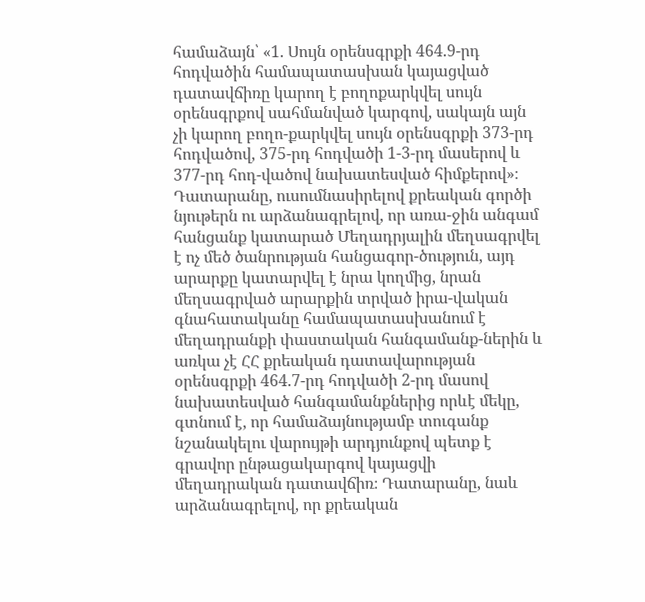համաձայն՝ «1. Սույն օրենսգրքի 464.9-րդ հոդվածին համապատասխան կայացված դատավճիռը կարող է բողոքարկվել սույն օրենսգրքով սահմանված կարգով, սակայն այն չի կարող բողո-քարկվել սույն օրենսգրքի 373-րդ հոդվածով, 375-րդ հոդվածի 1-3-րդ մասերով և 377-րդ հոդ-վածով նախատեսված հիմքերով»։ Դատարանը, ուսումնասիրելով քրեական գործի նյութերն ու արձանագրելով, որ առա-ջին անգամ հանցանք կատարած Մեղադրյալին մեղսագրվել է ոչ մեծ ծանրության հանցագոր-ծություն, այդ արարքը կատարվել է նրա կողմից, նրան մեղսագրված արարքին տրված իրա-վական գնահատականը համապատասխանում է մեղադրանքի փաստական հանգամանք-ներին և առկա չէ ՀՀ քրեական դատավարության օրենսգրքի 464.7-րդ հոդվածի 2-րդ մասով նախատեսված հանգամանքներից որևէ մեկը, գտնում է, որ համաձայնությամբ տուգանք նշանակելու վարույթի արդյունքով պետք է գրավոր ընթացակարգով կայացվի մեղադրական դատավճիռ։ Դատարանը, նաև արձանագրելով, որ քրեական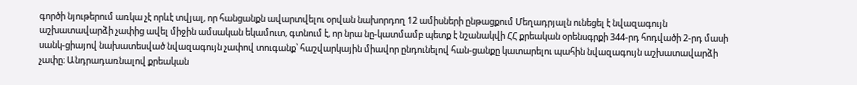գործի նյութերում առկա չէ որևէ տվյալ, որ հանցանքն ավարտվելու օրվան նախորդող 12 ամիսների ընթացքում Մեղադրյալն ունեցել է նվազագույն աշխատավարձի չափից ավել միջին ամսական եկամուտ, գտնում է, որ նրա նը-կատմամբ պետք է նշանակվի ՀՀ քրեական օրենսգրքի 344-րդ հոդվածի 2-րդ մասի սանկ-ցիայով նախատեսված նվազագույն չափով տուգանք՝ հաշվարկային միավոր ընդունելով հան-ցանքը կատարելու պահին նվազագույն աշխատավարձի չափը։ Անդրադառնալով քրեական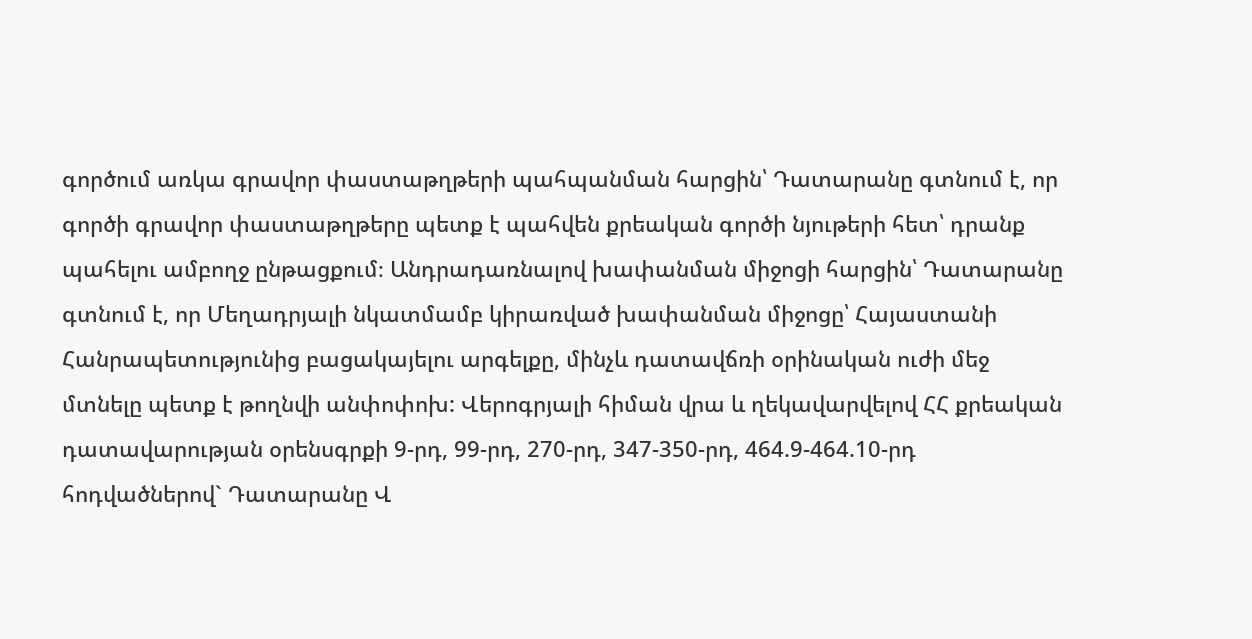գործում առկա գրավոր փաստաթղթերի պահպանման հարցին՝ Դատարանը գտնում է, որ գործի գրավոր փաստաթղթերը պետք է պահվեն քրեական գործի նյութերի հետ՝ դրանք պահելու ամբողջ ընթացքում։ Անդրադառնալով խափանման միջոցի հարցին՝ Դատարանը գտնում է, որ Մեղադրյալի նկատմամբ կիրառված խափանման միջոցը՝ Հայաստանի Հանրապետությունից բացակայելու արգելքը, մինչև դատավճռի օրինական ուժի մեջ մտնելը պետք է թողնվի անփոփոխ: Վերոգրյալի հիման վրա և ղեկավարվելով ՀՀ քրեական դատավարության օրենսգրքի 9-րդ, 99-րդ, 270-րդ, 347-350-րդ, 464.9-464.10-րդ հոդվածներով` Դատարանը Վ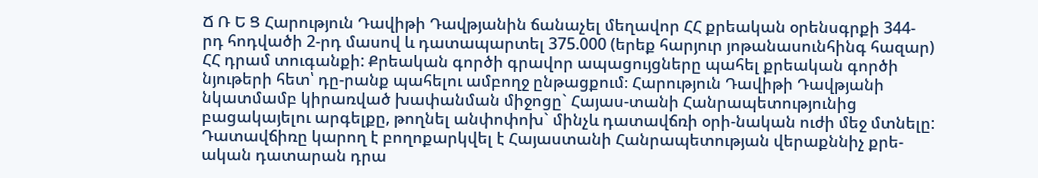Ճ Ռ Ե Ց Հարություն Դավիթի Դավթյանին ճանաչել մեղավոր ՀՀ քրեական օրենսգրքի 344-րդ հոդվածի 2-րդ մասով և դատապարտել 375.000 (երեք հարյուր յոթանասունհինգ հազար) ՀՀ դրամ տուգանքի: Քրեական գործի գրավոր ապացույցները պահել քրեական գործի նյութերի հետ՝ դը-րանք պահելու ամբողջ ընթացքում։ Հարություն Դավիթի Դավթյանի նկատմամբ կիրառված խափանման միջոցը` Հայաս-տանի Հանրապետությունից բացակայելու արգելքը, թողնել անփոփոխ` մինչև դատավճռի օրի-նական ուժի մեջ մտնելը: Դատավճիռը կարող է բողոքարկվել է Հայաստանի Հանրապետության վերաքննիչ քրե-ական դատարան դրա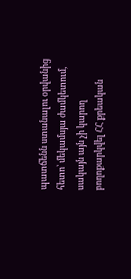պատճենն ստանալու օրվանից հետո՝ մեկամսյա ժամկետում, սակայն այն չի կարող բողոքարկվել ՀՀ քրեական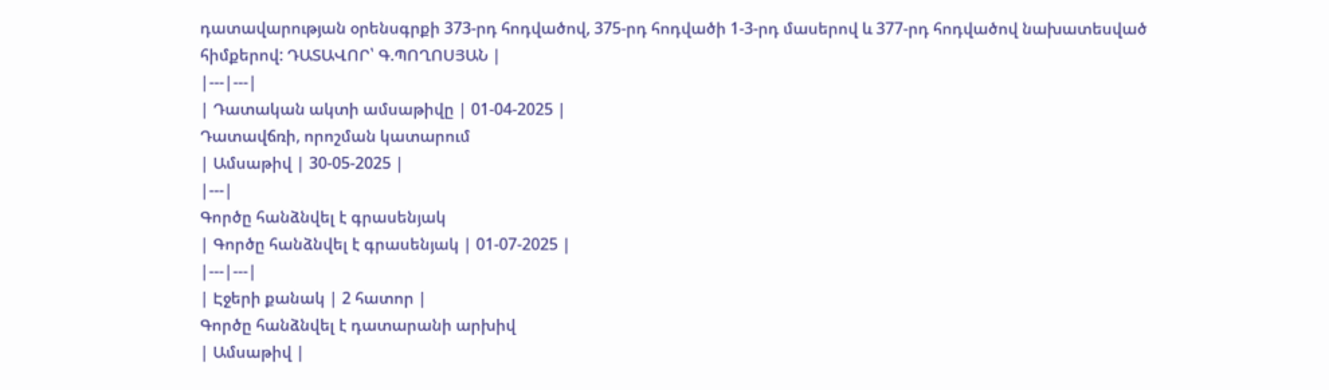դատավարության օրենսգրքի 373-րդ հոդվածով, 375-րդ հոդվածի 1-3-րդ մասերով և 377-րդ հոդվածով նախատեսված հիմքերով: ԴԱՏԱՎՈՐ՝ Գ.ՊՈՂՈՍՅԱՆ |
|---|---|
| Դատական ակտի ամսաթիվը | 01-04-2025 |
Դատավճռի, որոշման կատարում
| Ամսաթիվ | 30-05-2025 |
|---|
Գործը հանձնվել է գրասենյակ
| Գործը հանձնվել է գրասենյակ | 01-07-2025 |
|---|---|
| Էջերի քանակ | 2 հատոր |
Գործը հանձնվել է դատարանի արխիվ
| Ամսաթիվ |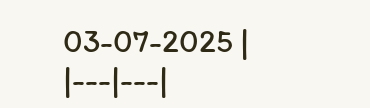03-07-2025 |
|---|---|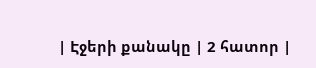| Էջերի քանակը | 2 հատոր |